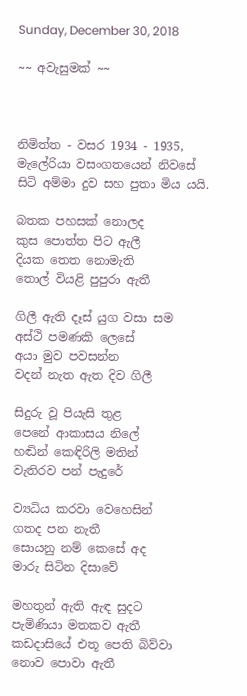Sunday, December 30, 2018

~~ අවැසුමක් ~~



නිමිත්ත - වසර 1934 - 1935,  මැලේරියා වසංගතයෙන් නිවසේ සිටි අම්මා දුව සහ පුතා මිය යයි.

බතක පහසක් නොලද
කුස පොත්ත පිට ඇලී
දියක තෙත නොමැති
තොල් වියළි පුපුරා ඇතී

ගිලී ඇති දෑස් යුග වසා සම
අස්ථි පමණකි ලෙසේ
අයා මුව පවසන්න
වදන් නැත ඇත දිව ගිලී

සිදුරු වූ පියැසි තුළ
පෙනේ ආකාසය නිලේ
හඬින් කෙඳිරිලි මතින්
වැතිරව පන් පැදුරේ

ව්‍යධිය කරවා වෙහෙසින්
ගතද පන නැතී
සොයනු නම් කෙසේ අද
මාරු සිටින දිසාවේ

මහතුන් ඇති ඇඳ සුදට
පැමිණියා මතකව ඇතී
කඩදාසියේ එතූ පෙති බිව්වා
නොව පොවා ඇතී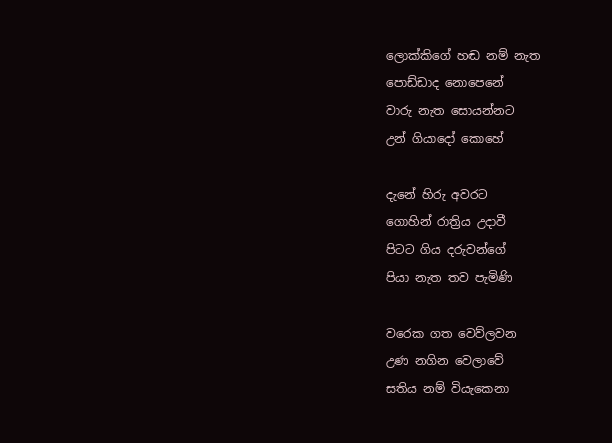ලොක්කිගේ හඬ නම් නැත
පොඩ්ඩාද නොපෙනේ
වාරු නැත සොයන්නට
උන් ගියාදෝ කොහේ

දැනේ හිරු අවරට
ගොහින් රාත්‍රිය උදාවී
පිටට ගිය දරුවන්ගේ
පියා නැත තව පැමිණි

වරෙක ගත වෙව්ලවන
උණ නගින වෙලාවේ
සතිය නම් වියැකෙනා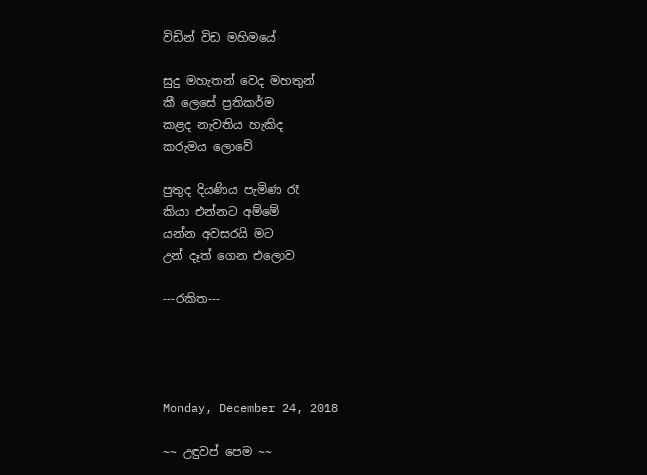විඩින් විඩ මහිමයේ

සුදු මහැතන් වෙද මහතුන්
කී ලෙසේ ප්‍රතිකර්ම
කළද නැවතිය හැකිද
කරුමය ලොවේ

පුතුද දියණිය පැමිණ රෑ
කියා එන්නට අම්මේ
යන්න අවසරයි මට
උන් දෑත් ගෙන එලොව

---රකිත---




Monday, December 24, 2018

~~ උඳුවප් පෙම ~~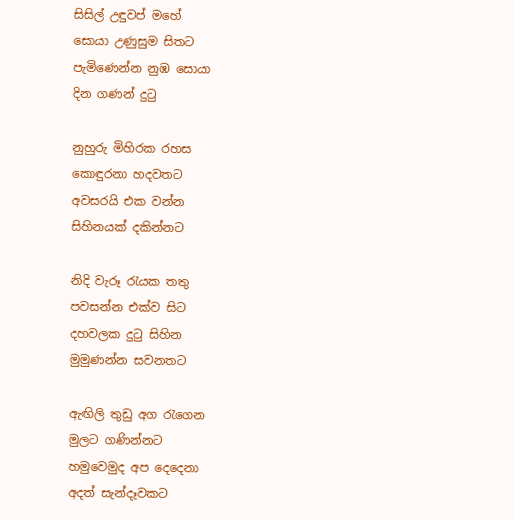සිසිල් උඳුවප් මහේ
සොයා උණුසුම සිතට
පැමිණෙන්න නුඹ සොයා
දින ගණන් දුටු

නුහුරු මිහිරක රහස
කොඳුරනා හදවතට
අවසරයි එක වන්න
සිහිනයක් දකින්නට

නිදි වැරූ රැයක තතු
පවසන්න එක්ව සිට
දහවලක දුටු සිහින
මුමුණන්න සවනතට

ඇඟිලි තුඩු අග රැගෙන
මුලට ගණින්නට
හමුවෙමුද අප දෙදෙනා
අදත් සැන්දෑවකට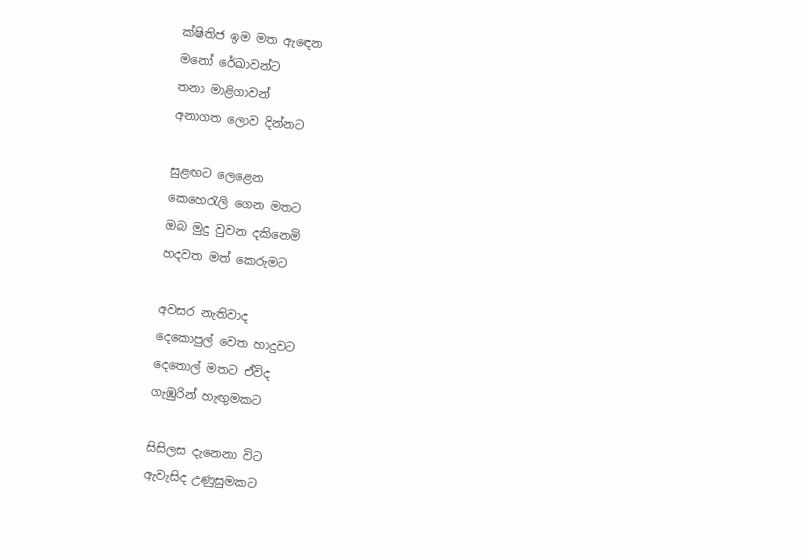ක්ෂිතිජ ඉම මත ඇඳෙන
මනෝ රේඛාවන්ට
තනා මාළිගාවන්
අනාගත ලොව දින්නට

සුළඟට ලෙළෙන
කෙහෙරැලි ගෙන මතට
ඔබ මුදු වුවන දකිනෙමි
හදවත මත් කෙරුමට

අවසර නැතිවාද
දෙකොපුල් වෙත හාදුවට
දෙතොල් මතට ඒවිද
ගැඹුරින් හැඟුමකට

සිසිලස දැනෙනා විට
ඇවැසිද උණුසුමකට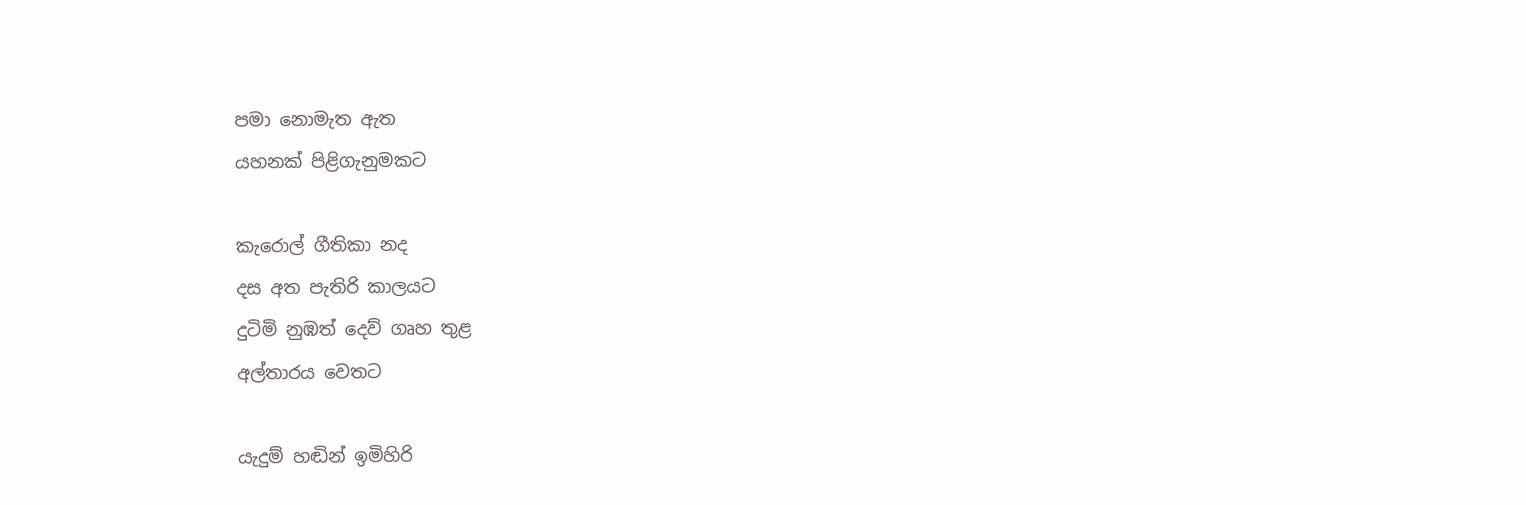පමා නොමැත ඇත
යහනක් පිළිගැනුමකට

කැරොල් ගීතිකා නද
දස අත පැතිරි කාලයට
දුටිමි නුඹත් දෙව් ගෘහ තුළ
අල්තාරය වෙතට

යැදුම් හඬින් ඉමිහිරි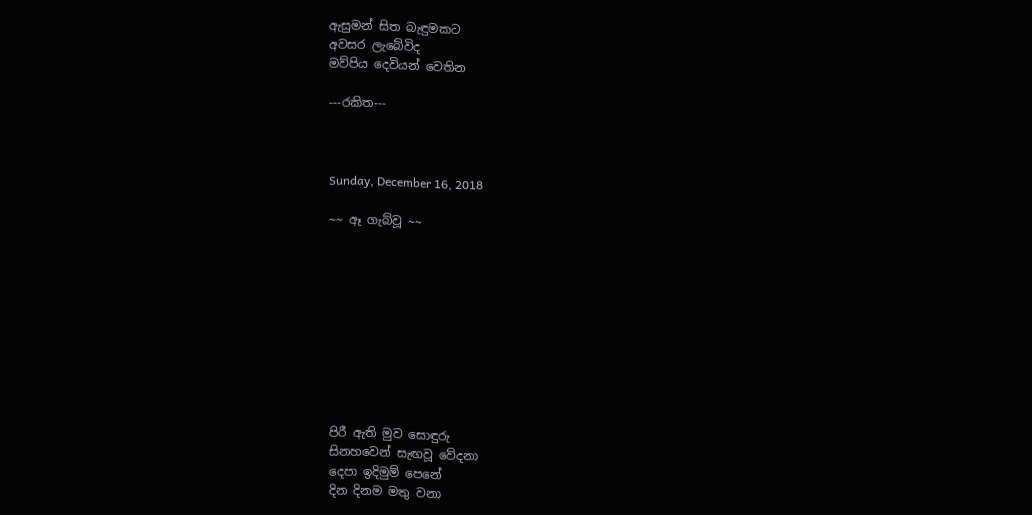ඇසුමන් සිත බැඳුමකට
අවසර ලැබේවිද
මව්පිය දෙවියන් වෙතින

---රකිත---



Sunday, December 16, 2018

~~ ඈ ගැබ්වූ ~~










පිරී ඇති මුව සොඳුරු
සිනහවෙන් සැඟවූ වේදනා
දෙපා ඉදිමුම් පෙනේ
දින දිනම මතු වනා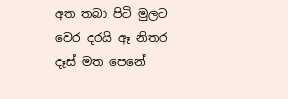අත තබා පිටි මුලට
වෙර දරයි ඈ නිතර
දෑස් මත පෙනේ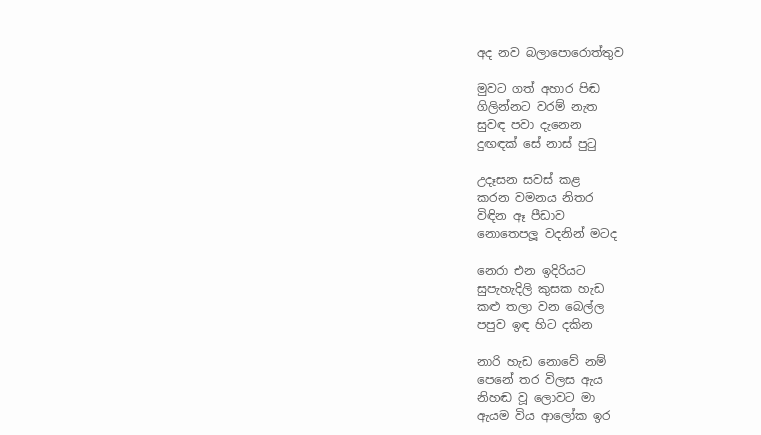අද නව බලාපොරොත්තුව

මුවට ගත් අහාර පිඬ
ගිලින්නට වරම් නැත
සුවඳ පවා දැනෙන
දුඟඳක් සේ නාස් පුටු

උදෑසන සවස් කළ
කරන වමනය නිතර
විඳින ඈ පීඩාව
නොතෙපලූ වදනින් මටද

නෙරා එන ඉදිරියට
සුපැහැදිලි කුසක හැඩ
කළු තලා වන බෙල්ල
පපුව ඉඳ හිට දකින

නාරි හැඩ නොවේ නම්
පෙනේ තර විලස ඇය
නිහඬ වූ ලොවට මා
ඇයම විය ආලෝක ඉර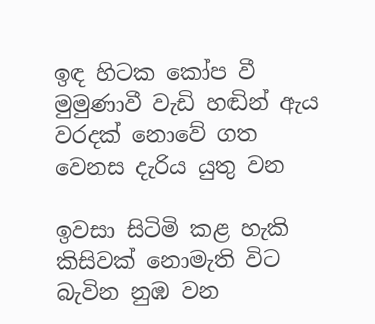ඉඳ හිටක කෝප වී
මුමුණාවී වැඩි හඬින් ඇය
වරදක් නොවේ ගත
වෙනස දැරිය යුතු වන

ඉවසා සිටිමි කළ හැකි
කිසිවක් නොමැති විට
බැවින නුඹ වන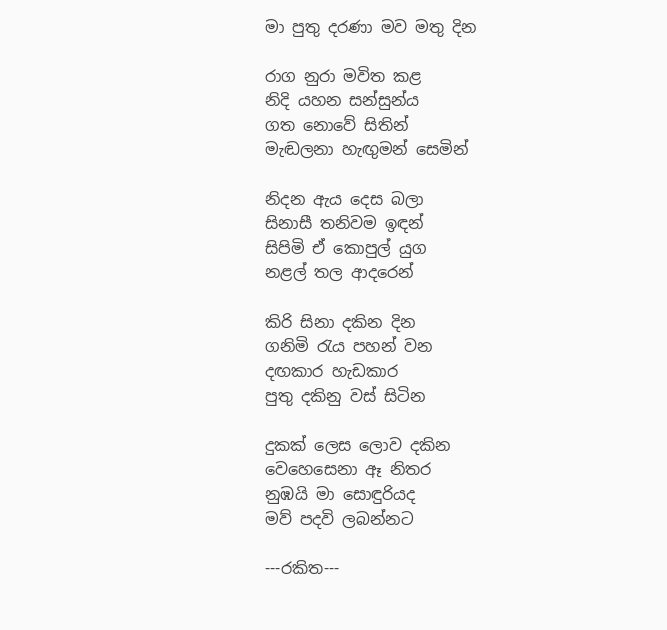මා පුතු දරණා මව මතු දින

රාග නුරා මවිත කළ
නිදි යහන සන්සුන්ය
ගත නොවේ සිතින්
මැඬලනා හැඟුමන් සෙමින්

නිදන ඇය දෙස බලා
සිනාසී තනිවම ඉඳන්
සිපිමි ඒ කොපුල් යුග
නළල් තල ආදරෙන්

කිරි සිනා දකින දින
ගනිමි රැය පහන් වන
දඟකාර හැඩකාර
පුතු දකිනු වස් සිටින

දුකක් ලෙස ලොව දකින
වෙහෙසෙනා ඈ නිතර
නුඹයි මා සොඳුරියද
මව් පදවි ලබන්නට

---රකිත---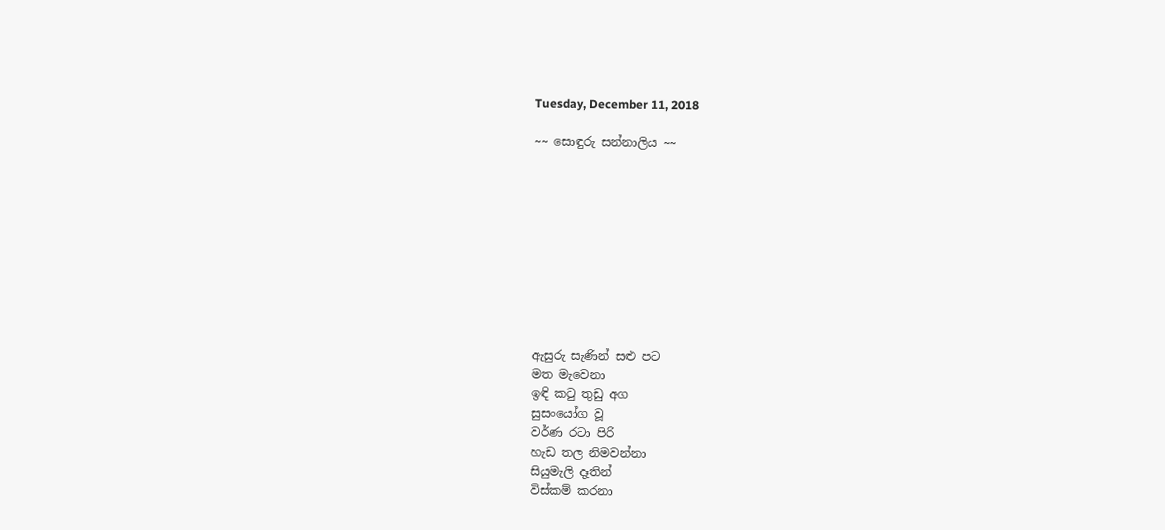Tuesday, December 11, 2018

~~ සොඳුරු සන්නාලිය ~~










ඇසුරු සැණින් සළු පට
මත මැවෙනා
ඉඳි කටු තුඩු අග
සුසංයෝග වූ
වර්ණ රටා පිරි
හැඩ තල නිමවන්නා
සියුමැලි දෑතින්
විස්කම් කරනා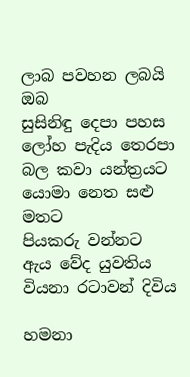ලාබ පවහන ලබයි ඔබ
සුසිනිඳු දෙපා පහස
ලෝහ පැදිය තෙරපා
බල කවා යන්ත්‍රයට
යොමා නෙත සළු මතට
පියකරු වන්නට
ඇය වේද යුවතිය
වියනා රටාවන් දිවිය

හමනා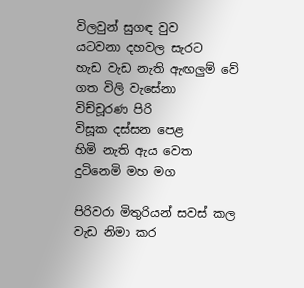විලවුන් සුගඳ වුව
යටවනා දහවල සැරට
හැඩ වැඩ නැති ඇඟලුම් වේ
ගත විලි වැසේනා
විච්චූරණ පිරි
විසූක දස්සන පෙළ
හිමි නැති ඇය වෙත
දුටිනෙමි මහ මග

පිරිවරා මිතුරියන් සවස් කල
වැඩ නිමා කර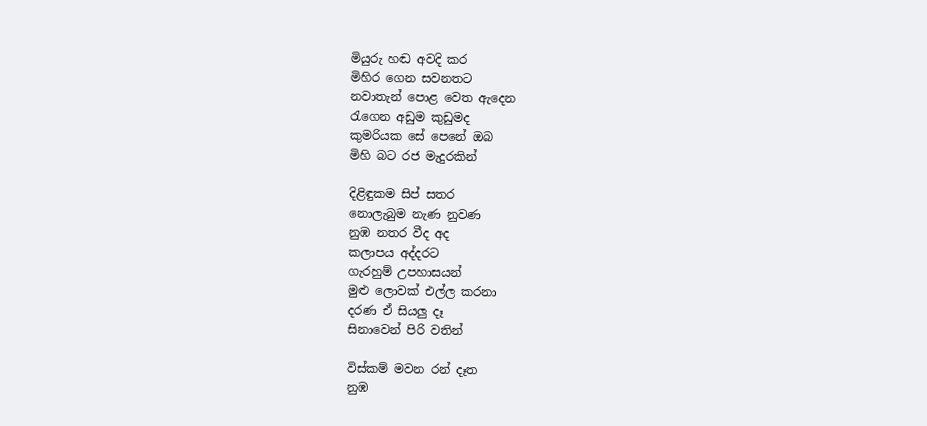මියුරු හඬ අවදි කර
මිහිර ගෙන සවනතට
නවාතැන් පොළ වෙත ඇදෙන
රැගෙන අඩුම කුඩුමද
කුමරියක සේ පෙනේ ඔබ
මිහි බට රජ මැදුරකින්

දිළිඳුකම සිප් සතර
නොලැබුම නැණ නුවණ
නුඹ නතර වීද අද
කලාපය අද්දරට
ගැරහුම් උපහාසයන්
මුළු ලොවක් එල්ල කරනා
දරණ ඒ සියලු දෑ
සිනාවෙන් පිරි වතින්

විස්කම් මවන රන් දෑත
නුඹ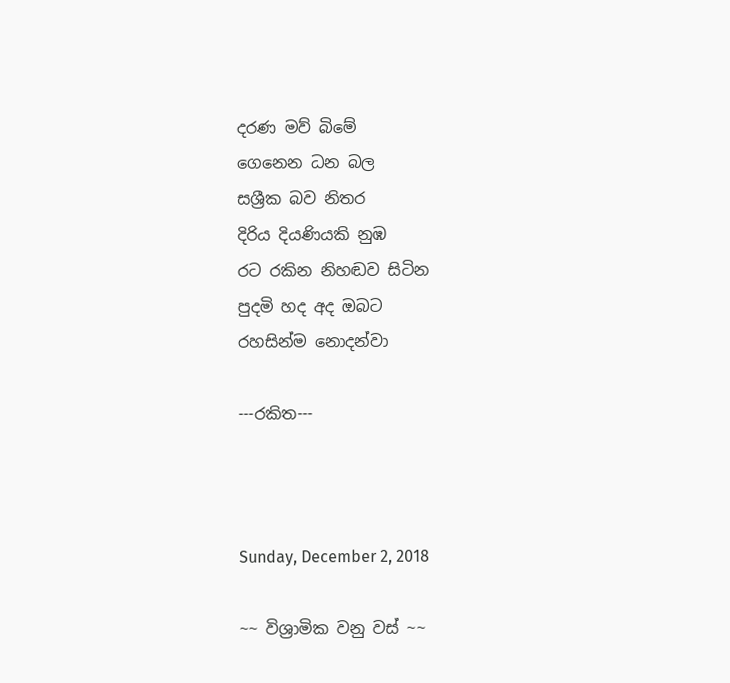දරණ මව් බිමේ
ගෙනෙන ධන බල
සශ්‍රීක බව නිතර
දිරිය දියණියකි නුඹ
රට රකින නිහඬව සිටින
පුදමි හද අද ඔබට
රහසින්ම නොදන්වා

---රකිත---



Sunday, December 2, 2018

~~ විශ්‍රාමික වනු වස් ~~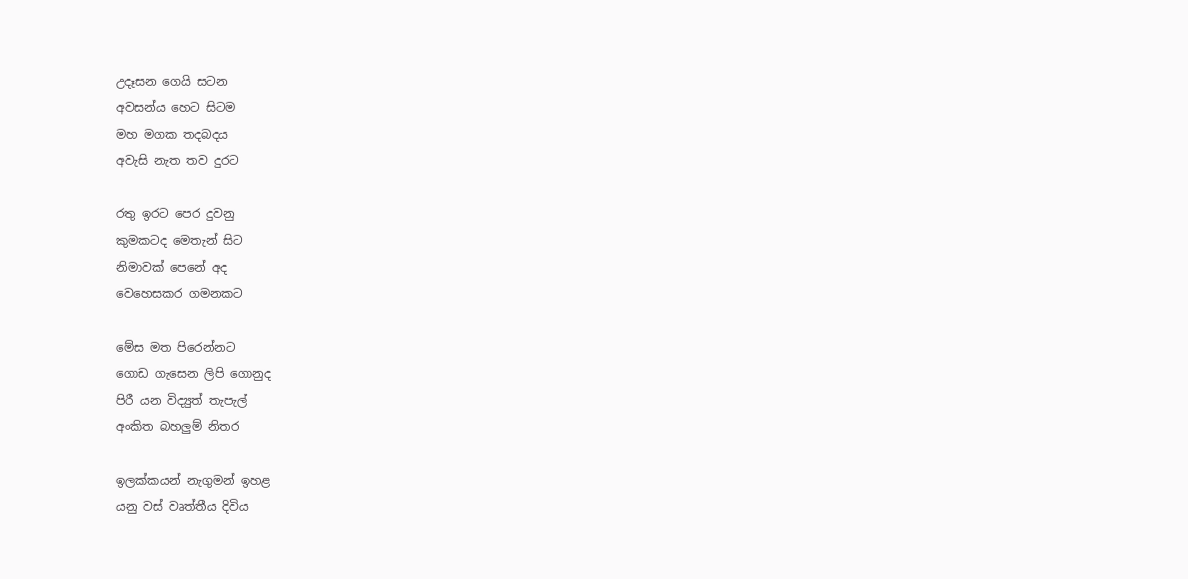උදෑසන ගෙයි සටන
අවසන්ය හෙට සිටම
මහ මගක තදබදය
අවැසි නැත තව දුරට

රතු ඉරට පෙර දුවනු
කුමකටද මෙතැන් සිට
නිමාවක් පෙනේ අද
වෙහෙසකර ගමනකට

මේස මත පිරෙන්නට
ගොඩ ගැසෙන ලිපි ගොනුද
පිරී යන විද්‍යුත් තැපැල්
අංකිත බහලුම් නිතර

ඉලක්කයන් නැගුමන් ඉහළ
යනු වස් වෘත්තීය දිවිය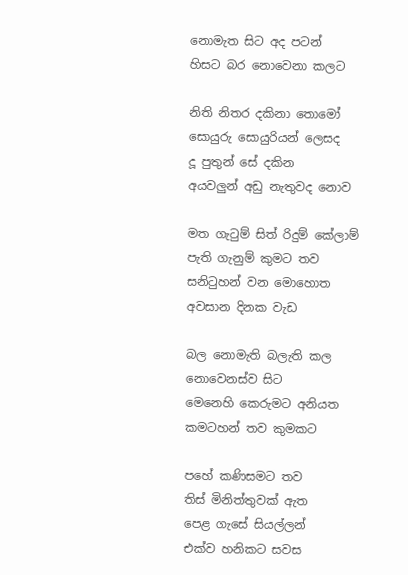නොමැත සිට අද පටන්
හිසට බර නොවෙනා කලට

නිති නිතර දකිනා තොමෝ
සොයුරු සොයුරියන් ලෙසද
දූ පුතුන් සේ දකින
අයවලුන් අඩු නැතුවද නොව

මත ගැටුම් සිත් රිදුම් කේලාම්
පැති ගැනුම් කුමට තව
සනිටුහන් වන මොහොත
අවසාන දිනක වැඩ

බල නොමැති බලැති කල
නොවෙනස්ව සිට
මෙනෙහි කෙරුමට අනියත
කමටහන් තව කුමකට

පහේ කණිසමට තව
තිස් මිනිත්තුවක් ඇත
පෙළ ගැසේ සියල්ලන්
එක්ව හනිකට සවස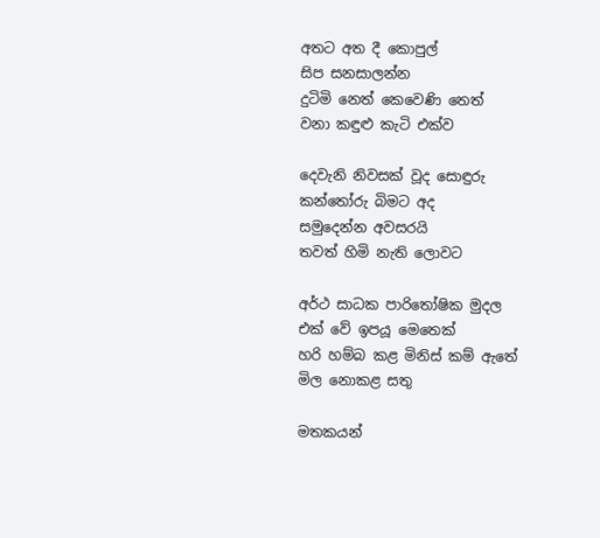අතට අත දී කොපුල්
සිප සනසාලන්න
දුටිමි නෙත් කෙවෙණි තෙත්
වනා කඳුළු කැටි එක්ව

දෙවැනි නිවසක් වූද සොඳුරු
කන්තෝරු බිමට අද
සමුදෙන්න අවසරයි
තවත් හිමි නැති ලොවට

අර්ථ සාධක පාරිතෝෂික මුදල
එක් වේ ඉපයූ මෙතෙක්
හරි හම්බ කළ මිනිස් කම් ඇතේ
මිල නොකළ සතු

මතකයන්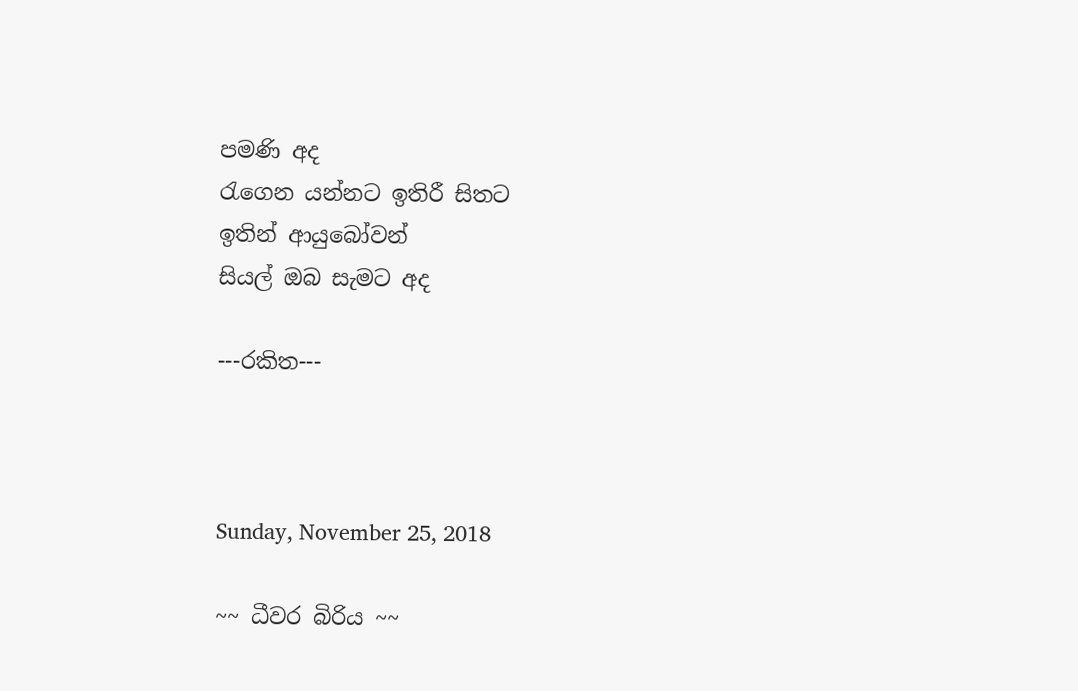පමණි අද
රැගෙන යන්නට ඉතිරී සිතට
ඉතින් ආයුබෝවන්
සියල් ඔබ සැමට අද

---රකිත---



Sunday, November 25, 2018

~~ ධීවර බිරිය ~~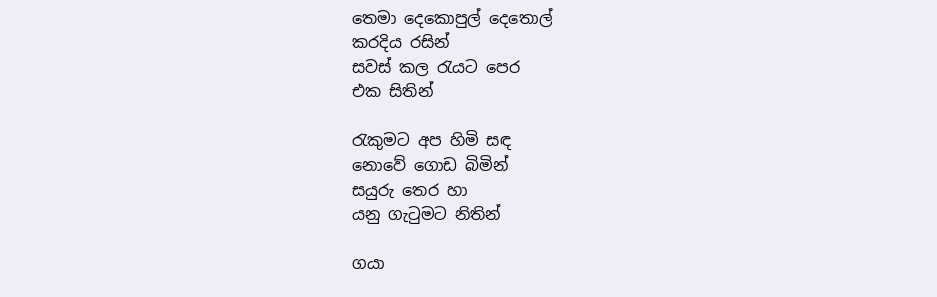තෙමා දෙකොපුල් දෙතොල්
කරදිය රසින්
සවස් කල රැයට පෙර
එක සිතින්

රැකුමට අප හිමි සඳ
නොවේ ගොඩ බිමින්
සයුරු තෙර හා
යනු ගැටුමට නිතින්

ගයා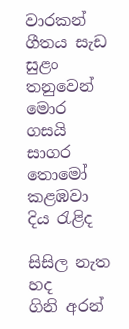වාරකන් ගීතය සැඩ
සුළං තනුවෙන්
මොර ගසයි සාගර තොමෝ
කළඹවා දිය රැළිද

සිසිල නැත හද
ගිනි අරන්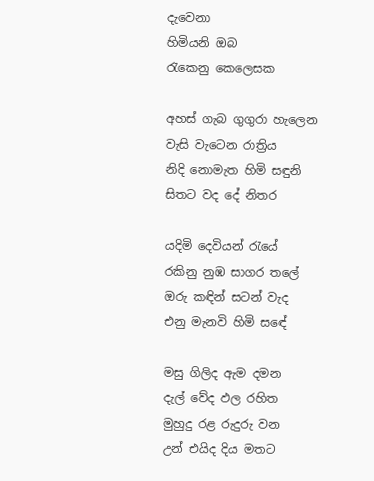දැවෙනා
හිමියනි ඔබ
රැකෙනු කෙලෙසක

අහස් ගැබ ගුගුරා හැලෙන
වැසි වැටෙන රාත්‍රිය
නිදි නොමැත හිමි සඳුනි
සිතට වද දේ නිතර

යදිමි දෙවියන් රැයේ
රකිනු නුඹ සාගර තලේ
ඔරු කඳින් සටන් වැද
එනු මැනවි හිමි සඳේ

මසු ගිලිද ඇම දමන
දැල් වේද ඵල රහිත
මුහුදු රළ රුදුරු වන
උන් එයිද දිය මතට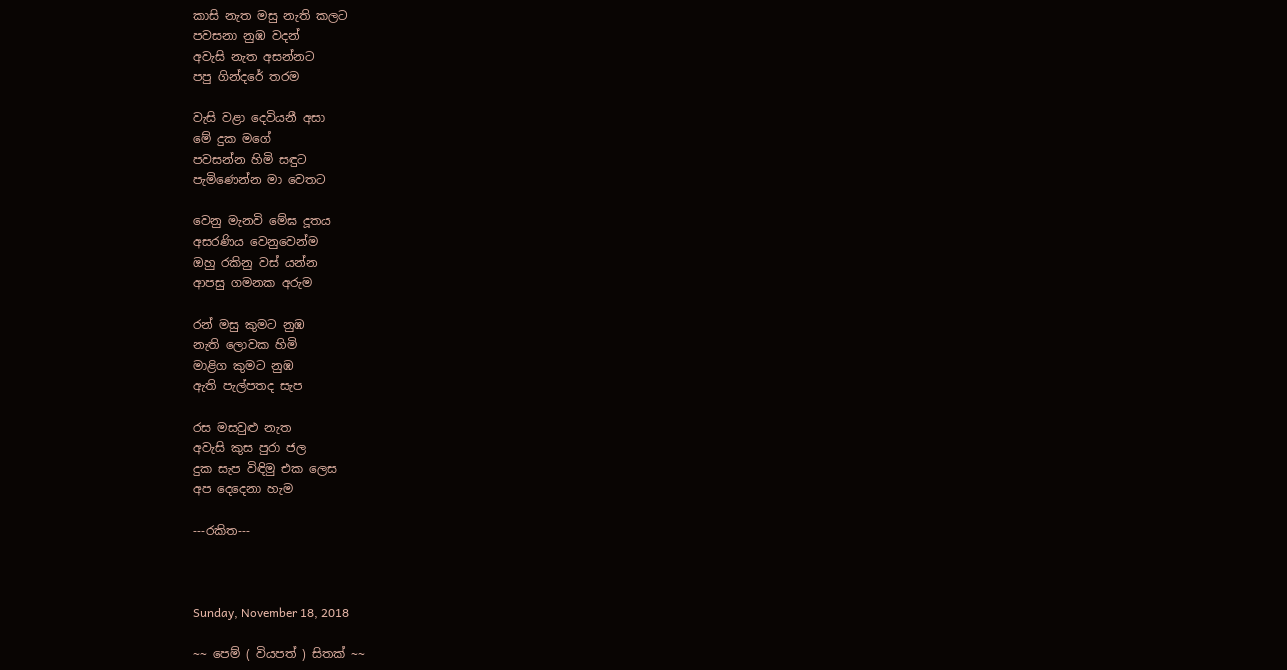කාසි නැත මසු නැති කලට
පවසනා නුඹ වදන්
අවැසි නැත අසන්නට
පපු ගින්දරේ තරම

වැසි වළා දෙවියනී අසා
මේ දුක මගේ
පවසන්න හිමි සඳුට
පැමිණෙන්න මා වෙතට

වෙනු මැනවි මේඝ දූතය
අසරණිය වෙනුවෙන්ම
ඔහු රකිනු වස් යන්න
ආපසු ගමනක අරුම

රන් මසු කුමට නුඹ
නැති ලොවක හිමි
මාළිග කුමට නුඹ
ඇති පැල්පතද සැප

රස මසවුළු නැත
අවැසි කුස පුරා ජල
දුක සැප විඳිමු එක ලෙස
අප දෙදෙනා හැම

---රකිත---



Sunday, November 18, 2018

~~ පෙම් ( වියපත් ) සිතක් ~~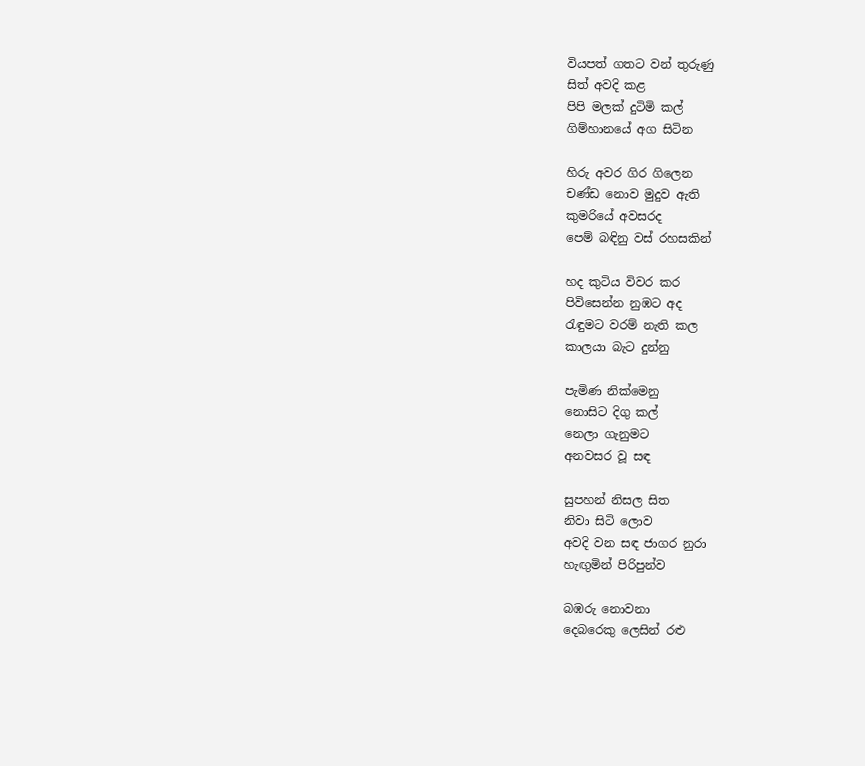වියපත් ගතට වන් තුරුණු
සිත් අවදි කළ
පිපි මලක් දුටිමි කල්
ගිම්හානයේ අග සිටින

හිරු අවර ගිර ගිලෙන
චණ්ඩ නොව මුදුව ඇති
කුමරියේ අවසරද
පෙම් බඳිනු වස් රහසකින්

හද කුටිය විවර කර
පිවිසෙන්න නුඹට අද
රැඳුමට වරම් නැති කල
කාලයා බැට දුන්නු

පැමිණ නික්මෙනු
නොසිට දිගු කල්
නෙලා ගැනුමට
අනවසර වූ සඳ

සුපහන් නිසල සිත
නිවා සිටි ලොව
අවදි වන සඳ ජාගර නුරා
හැඟුමින් පිරිපුන්ව

බඹරු නොවනා
දෙබරෙකු ලෙසින් රළු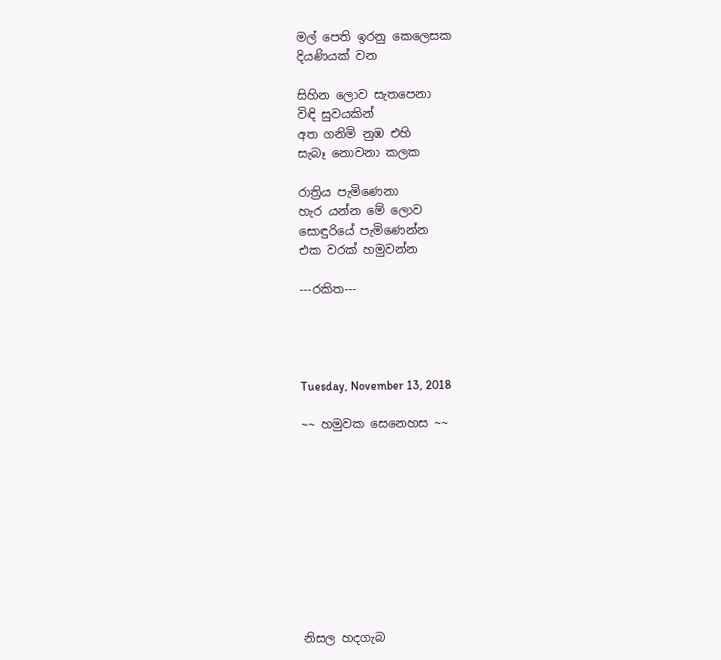මල් පෙති ඉරනු කෙලෙසක
දියණියක් වන

සිහින ලොව සැතපෙනා
විඳි සුවයකින්
අත ගනිමි නුඹ එහි
සැබෑ නොවනා කලක

රාත්‍රිය පැමිණෙනා
හැර යන්න මේ ලොව
සොඳුරියේ පැමිණෙන්න
එක වරක් හමුවන්න

---රකිත---




Tuesday, November 13, 2018

~~ හමුවක සෙනෙහස ~~










නිසල හදගැබ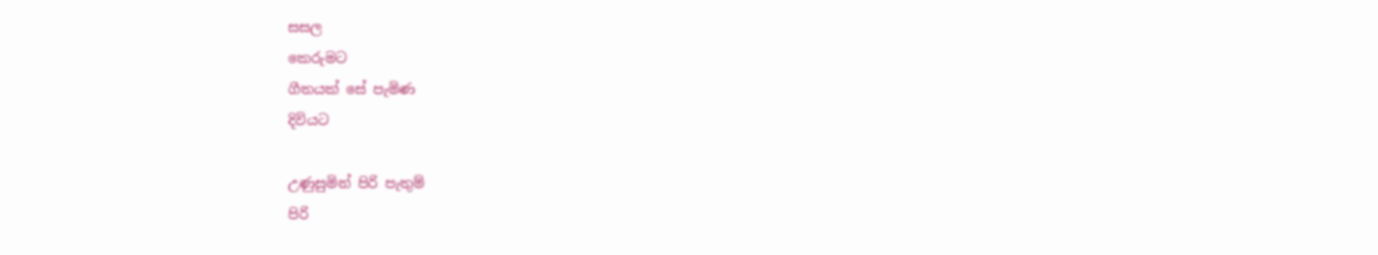සසල
කෙරුමට
ගීතයක් සේ පැමිණ
දිවියට

උණුසුමින් පිරි පැතුම්
පිරි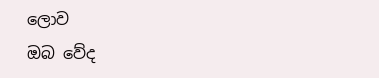ලොව
ඔබ වේද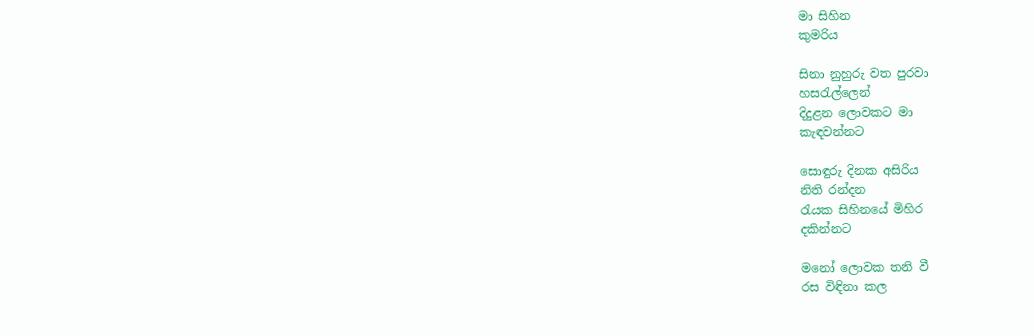මා සිහින
කුමරිය

සිනා නුහුරු වත පුරවා
හසරැල්ලෙන්
දිදුළන ලොවකට මා
කැඳවන්නට

සොඳුරු දිනක අසිරිය
නිති රන්දන
රැයක සිහිනයේ මිහිර
දකින්නට

මනෝ ලොවක තනි වී
රස විඳිනා කල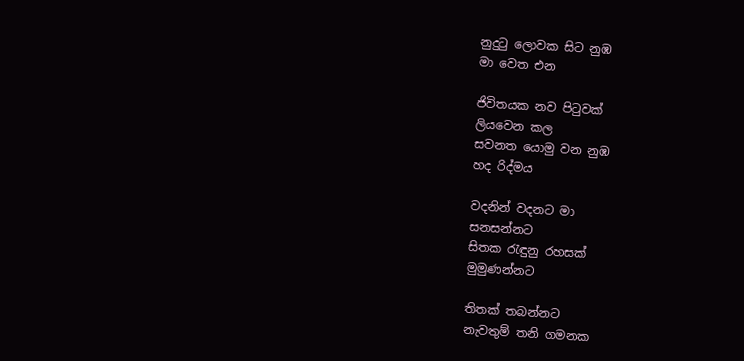නුදුටු ලොවක සිට නුඹ
මා වෙත එන

ජිවිතයක නව පිටුවක්
ලියවෙන කල
සවනත යොමු වන නුඹ
හද රිද්මය

වදනින් වදනට මා
සනසන්නට
සිතක රැඳුනු රහසක්
මුමුණන්නට

තිතක් තබන්නට
නැවතුම් තනි ගමනක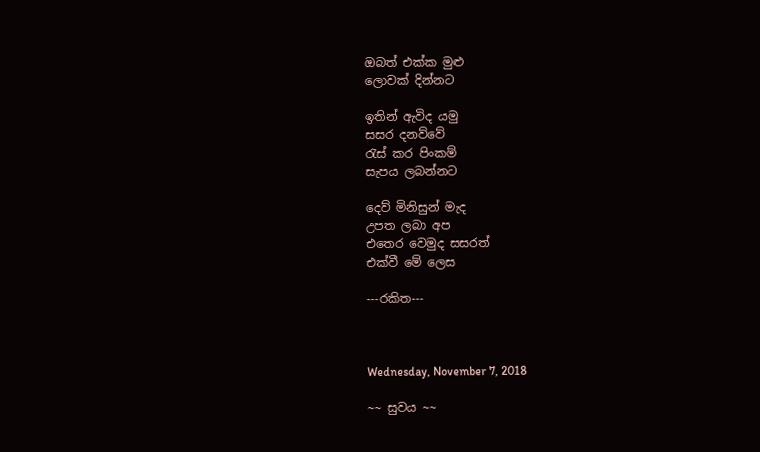ඔබත් එක්ක මුළු
ලොවක් දින්නට

ඉතින් ඇවිද යමු
සසර දනව්වේ
රැස් කර පිංකම්
සැපය ලබන්නට

දෙව් මිනිසුන් මැද
උපත ලබා අප
එතෙර වෙමුද සසරත්
එක්වී මේ ලෙස

---රකිත---



Wednesday, November 7, 2018

~~ සුවය ~~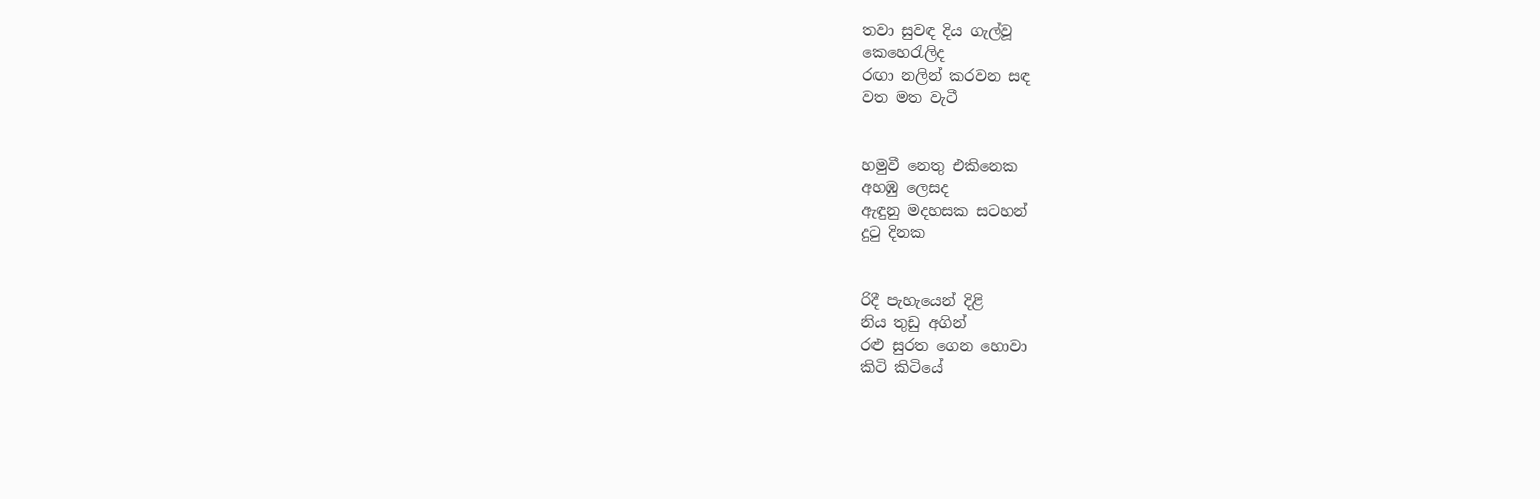තවා සුවඳ දිය ගැල්වූ
කෙහෙරැලිද
රඟා නලින් කරවන සඳ
වත මත වැටී


හමුවී නෙතු එකිනෙක
අහඹු ලෙසද
ඇඳුනු මදහසක සටහන්
දුටු දිනක


රිදී පැහැයෙන් දිළි
නිය තුඩු අගින්
රළු සුරත ගෙන හොවා
කිටි කිටියේ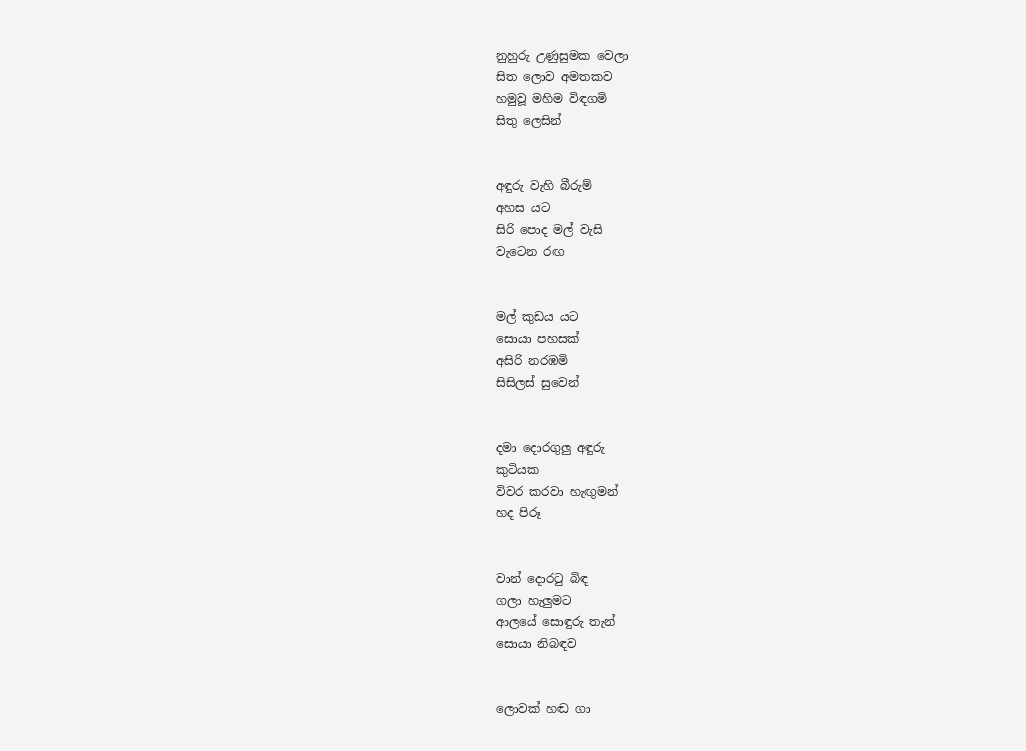නුහුරු උණුසුමක වෙලා
සිත ලොව අමතකව
හමුවූ මහිම විඳගමි
සිතු ලෙසින්


අඳුරු වැහි බීරුම්
අහස යට
සිරි පොද මල් වැසි
වැටෙන රඟ


මල් කුඩය යට
සොයා පහසක්
අසිරි නරඹමි
සිසිලස් සුවෙන්


දමා දොරගුලු අඳුරු
කුටියක
විවර කරවා හැඟුමන්
හද පිරූ


වාන් දොරටු බිඳ
ගලා හැලුමට
ආලයේ සොඳුරු තැන්
සොයා නිබඳව


ලොවක් හඬ ගා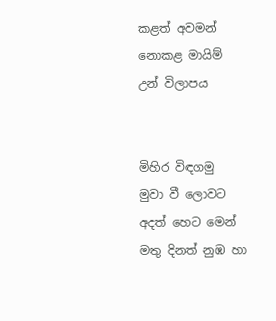කළත් අවමන්
නොකළ මායිම්
උන් විලාපය


මිහිර විඳගමු
මුවා වී ලොවට
අදත් හෙට මෙන්
මතු දිනත් නුඹ හා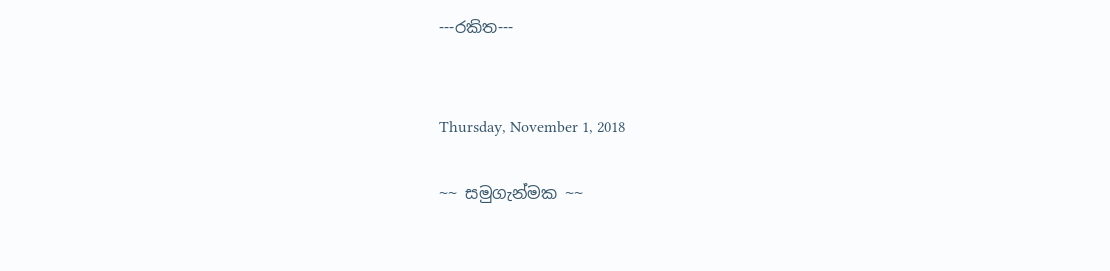---රකිත---


Thursday, November 1, 2018

~~ සමුගැන්මක ~~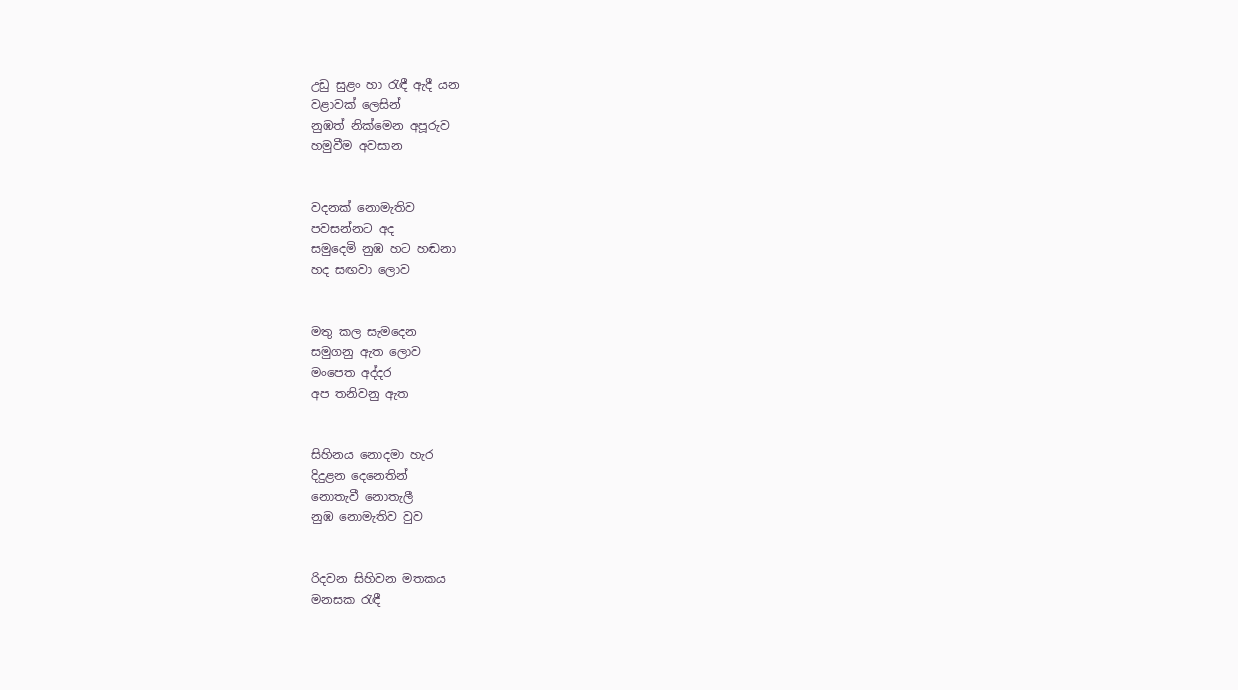උඩු සුළං හා රැඳී ඇදී යන
වළාවක් ලෙසින්
නුඹත් නික්මෙන අපූරුව
හමුවීම අවසාන


වදනක් නොමැතිව
පවසන්නට අද
සමුදෙමි නුඹ හට හඬනා
හද සඟවා ලොව


මතු කල සැමදෙන
සමුගනු ඇත ලොව
මංපෙත අද්දර
අප තනිවනු ඇත


සිහිනය නොදමා හැර
දිදුළන දෙනෙතින්
නොතැවී නොතැලී
නුඹ නොමැතිව වුව


රිදවන සිහිවන මතකය
මනසක රැඳී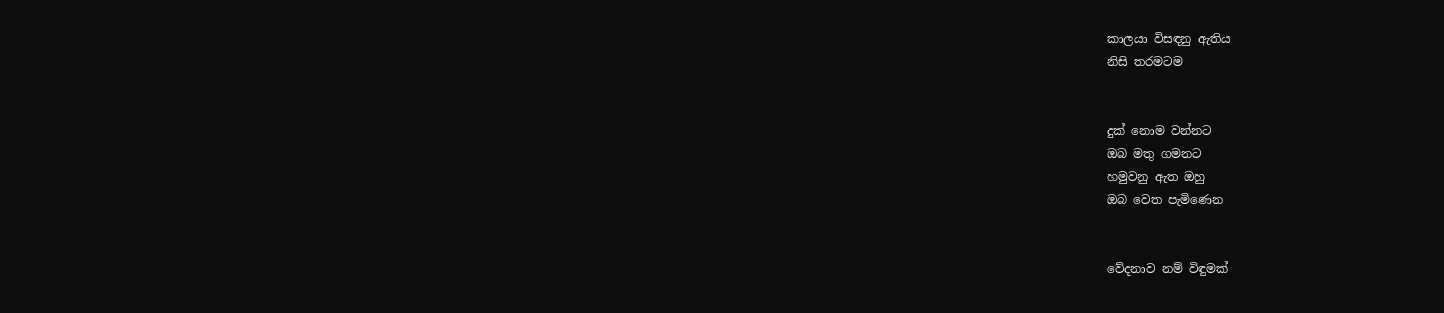කාලයා විසඳනු ඇතිය
නිසි තරමටම


දුක් නොම වන්නට
ඔබ මතු ගමනට
හමුවනු ඇත ඔහු
ඔබ වෙත පැමිණෙන


වේදනාව නම් විඳුමක්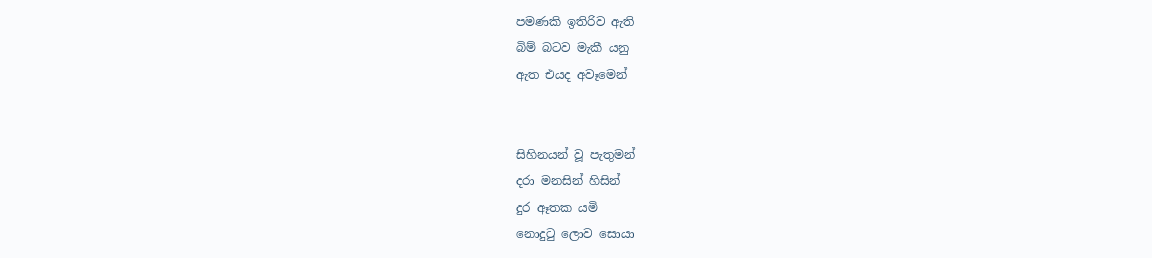පමණකි ඉතිරිව ඇති
බිම් බටව මැකී යනු
ඇත එයද අවෑමෙන්


සිහිනයන් වූ පැතුමන්
දරා මනසින් හිසින්
දුර ඈතක යමි
නොදුටු ලොව සොයා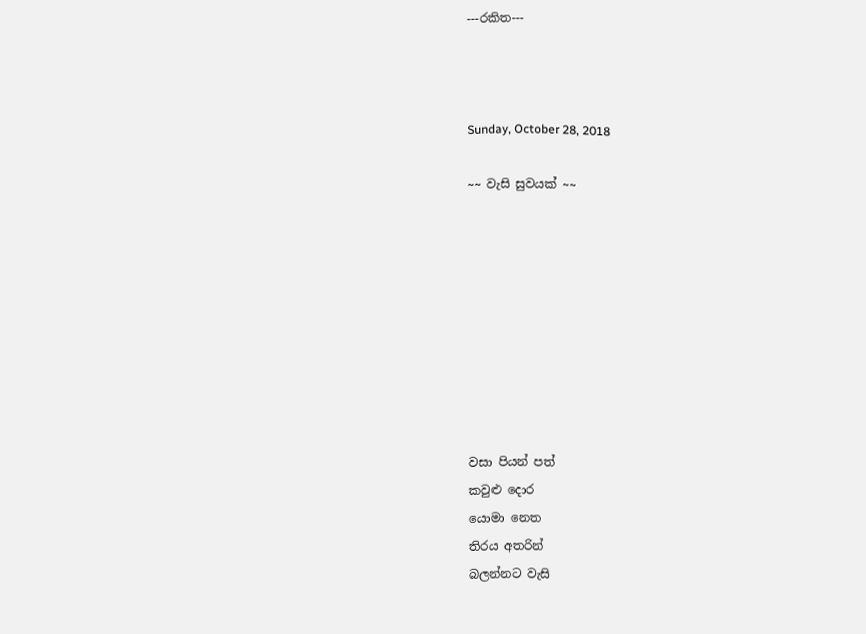---රකිත---



Sunday, October 28, 2018

~~ වැසි සුවයක් ~~









වසා පියන් පත්
කවුළු දොර
යොමා නෙත
තිරය අතරින්
බලන්නට වැසි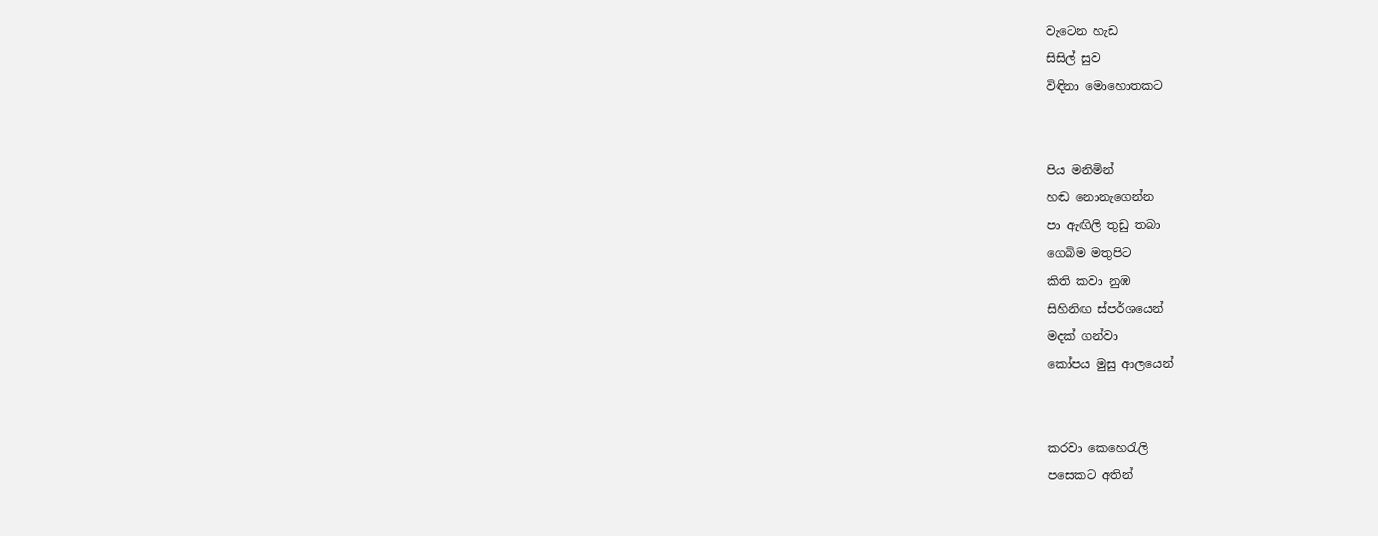වැටෙන හැඩ
සිසිල් සුව
විඳිනා මොහොතකට


පිය මනිමින්
හඬ නොනැගෙන්න
පා ඇඟිලි තුඩු තබා
ගෙබිම මතුපිට
කිති කවා නුඹ
සිහිනිඟ ස්පර්ශයෙන්
මදක් ගන්වා
කෝපය මුසු ආලයෙන්


කරවා කෙහෙරැලි
පසෙකට අතින්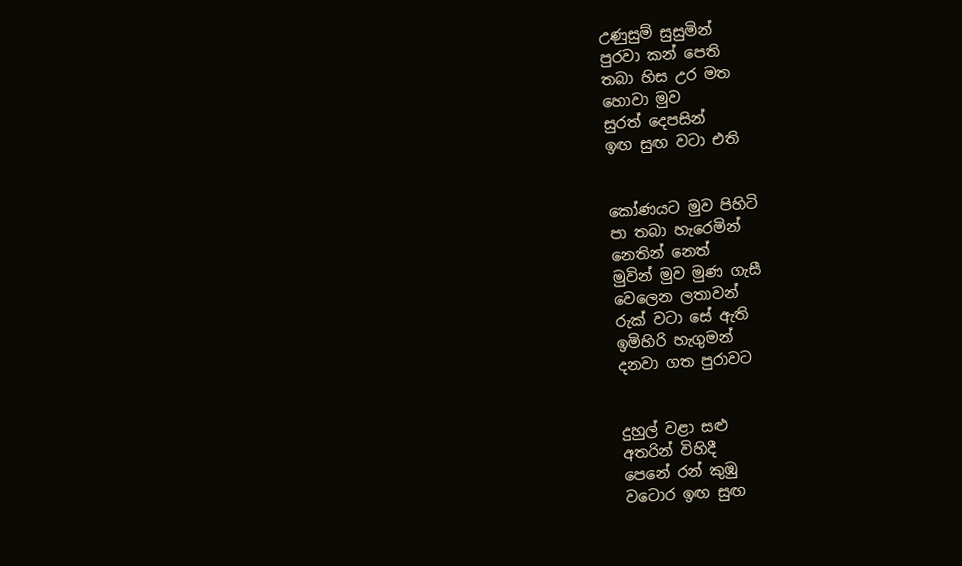උණුසුම් සුසුමින්
පුරවා කන් පෙති
තබා හිස උර මත
හොවා මුව
සුරත් දෙපසින්
ඉඟ සුඟ වටා එති


කෝණයට මුව පිහිටි
පා තබා හැරෙමින්
නෙතින් නෙත්
මුවින් මුව මුණ ගැසී
වෙලෙන ලතාවන්
රුක් වටා සේ ඇති
ඉමිහිරි හැගුමන්
දනවා ගත පුරාවට


දුහුල් වළා සළු
අතරින් විහිදී
පෙනේ රන් කුඹු
වටොර ඉඟ සුඟ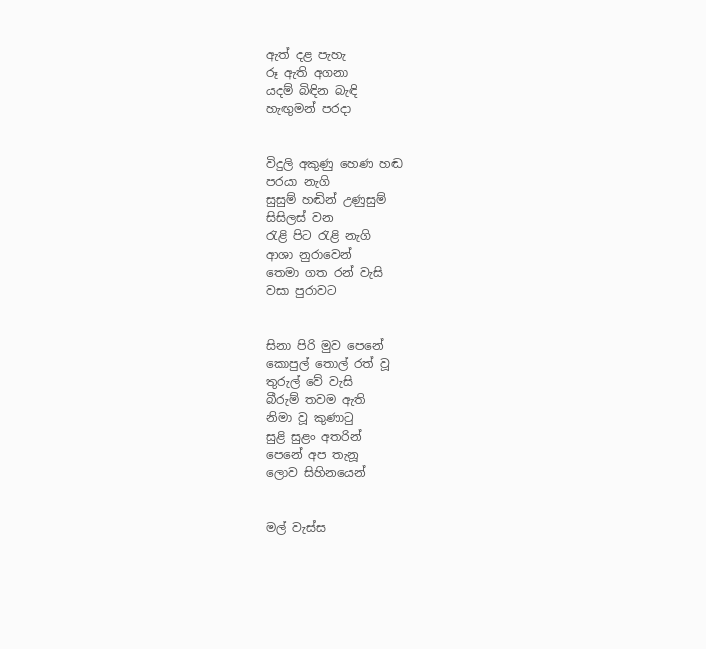ඇත් දළ පැහැ
රූ ඇති අගනා
යදම් බිඳින බැඳි
හැඟුමන් පරදා


විදුලි අකුණු හෙණ හඬ
පරයා නැගි
සුසුම් හඬින් උණුසුම්
සිසිලස් වන
රැළි පිට රැළි නැගි
ආශා නුරාවෙන්
තෙමා ගත රන් වැසි
වසා පුරාවට


සිනා පිරි මුව පෙනේ
කොපුල් තොල් රත් වූ
තුරුල් වේ වැසි
බීරුම් තවම ඇති
නිමා වූ කුණාටු
සුළි සුළං අතරින්
පෙනේ අප තැනූ
ලොව සිහිනයෙන්


මල් වැස්ස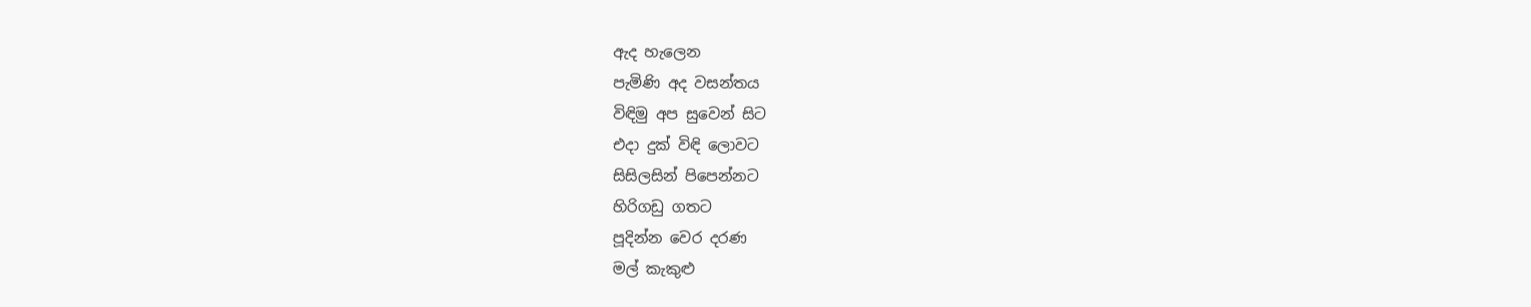ඇද හැලෙන
පැමිණි අද වසන්තය
විඳිමු අප සුවෙන් සිට
එදා දුක් විඳි ලොවට
සිසිලසින් පිපෙන්නට
හිරිගඩු ගතට
පූදින්න වෙර දරණ
මල් කැකුළු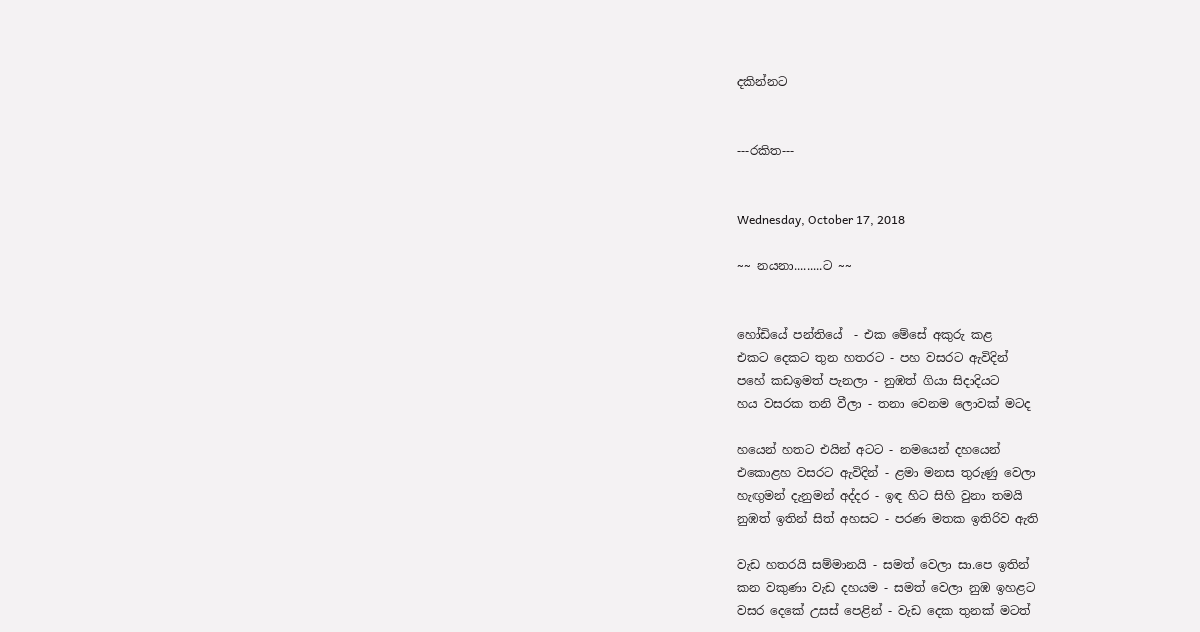දකින්නට


---රකිත---


Wednesday, October 17, 2018

~~ නයනා.........ට ~~


හෝඩියේ පන්තියේ  - එක මේසේ අකුරු කළ
එකට දෙකට තුන හතරට - පහ වසරට ඇවිදින්
පහේ කඩඉමත් පැනලා - නුඹත් ගියා සිදාදියට
හය වසරක තනි වීලා - තනා වෙනම ලොවක් මටද

හයෙන් හතට එයින් අටට - නමයෙන් දහයෙන්
එකොළහ වසරට ඇවිදින් - ළමා මනස තුරුණු වෙලා
හැඟුමන් දැනුමන් අද්දර - ඉඳ හිට සිහි වුනා තමයි
නුඹත් ඉතින් සිත් අහසට - පරණ මතක ඉතිරිව ඇති

වැඩ හතරයි සම්මානයි - සමත් වෙලා සා.පෙ ඉතින්
කන වකුණා වැඩ දහයම - සමත් වෙලා නුඹ ඉහළට
වසර දෙකේ උසස් පෙළින් - වැඩ දෙක තුනක් මටත්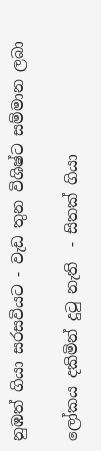නුඹත් ගියා සරසවියට - වැඩ තුන විශිෂ්ට සම්මාන ලබා

ලෝකය දකිමින් දුටු නැති  - සිතක් ගියා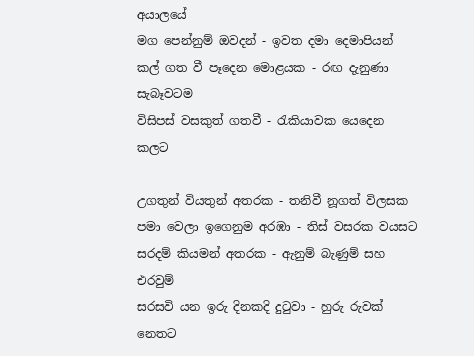අයාලයේ
මග පෙන්නුම් ඔවදන් - ඉවත දමා දෙමාපියන්
කල් ගත වී පෑදෙන මොළයක - රඟ දැනුණා සැබෑවටම
විසිපස් වසකුත් ගතවී - රැකියාවක යෙදෙන කලට

උගතුන් වියතුන් අතරක - තනිවී නූගත් විලසක
පමා වෙලා ඉගෙනුම අරඹා - තිස් වසරක වයසට
සරදම් කියමන් අතරක - ඇනුම් බැණුම් සහ එරවුම්
සරසවි යන ඉරු දිනකදි දුටුවා - හුරු රුවක් නෙතට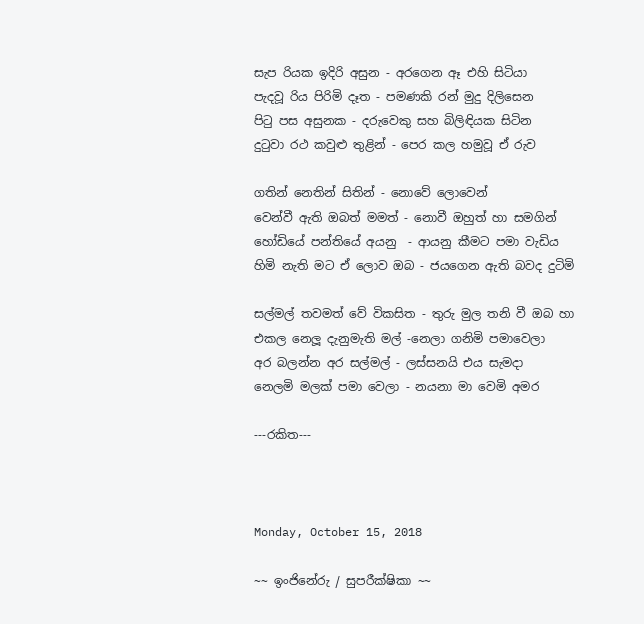සැප රියක ඉදිරි අසුන - අරගෙන ඈ එහි සිටියා
පැදවූ රිය පිරිමි දෑත - පමණකි රන් මුදු දිලිසෙන
පිටු පස අසුනක - දරුවෙකු සහ බිලිඳියක සිටින
දුටුවා රථ කවුළු තුළින් - පෙර කල හමුවූ ඒ රුව

ගතින් නෙතින් සිතින් - නොවේ ලොවෙන්
වෙන්වී ඇති ඔබත් මමත් - නොවී ඔහුත් හා සමගින්
හෝඩියේ පන්තියේ අයනු  - ආයනු කීමට පමා වැඩිය
හිමි නැති මට ඒ ලොව ඔබ - ජයගෙන ඇති බවද දුටිමි

සල්මල් තවමත් වේ විකසිත - තුරු මුල තනි වී ඔබ හා
එකල නෙලූ දැනුමැති මල් -නෙලා ගනිමි පමාවෙලා
අර බලන්න අර සල්මල් - ලස්සනයි එය සැමදා
නෙලමි මලක් පමා වෙලා - නයනා මා වෙමි අමර

---රකිත---



Monday, October 15, 2018

~~ ඉංජිනේරු / සුපරීක්ෂිකා ~~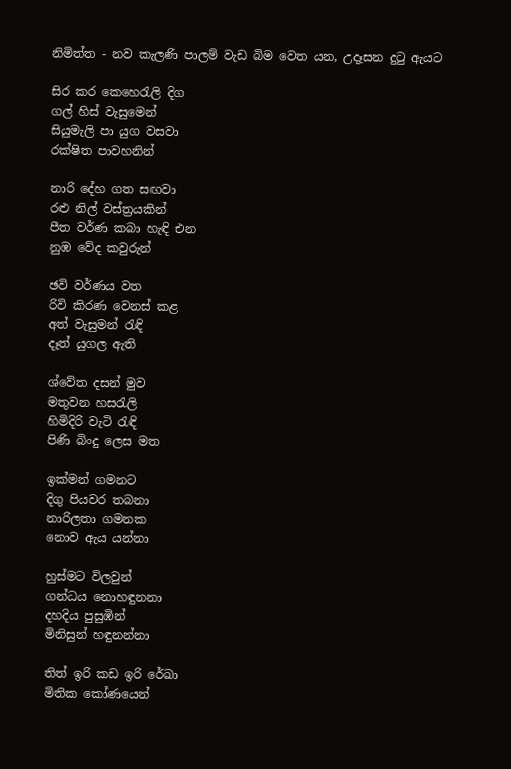නිමිත්ත - නව කැලණි පාලම් වැඩ බිම වෙත යන, උදෑසන දුටු ඇයට

සිර කර කෙහෙරැලි දිග
ගල් හිස් වැසුමෙන්
සියුමැලි පා යුග වසවා
රක්ෂිත පාවහනින්

නාරි දේහ ගත සඟවා
රළු නිල් වස්ත්‍රයකින්
පීත වර්ණ කබා හැඳි එන
නුඹ වේද කවුරුන්

ඡවි වර්ණය වත
රිවි කිරණ වෙනස් කළ
අත් වැසුමන් රැඳි
දෑත් යුගල ඇති

ශ්වේත දසන් මුව
මතුවන හසරැලි
හිමිදිරි වැටි රැඳි
පිණි බිංදු ලෙස මත

ඉක්මන් ගමනට
දිගු පියවර තබනා
නාරිලතා ගමනක
නොව ඇය යන්නා

හුස්මට විලවුන්
ගන්ධය නොහඳුනනා
දහදිය පුසුඹින්
මිනිසුන් හඳුනන්නා

තිත් ඉරි කඩ ඉරි රේඛා
මිතික කෝණයෙන්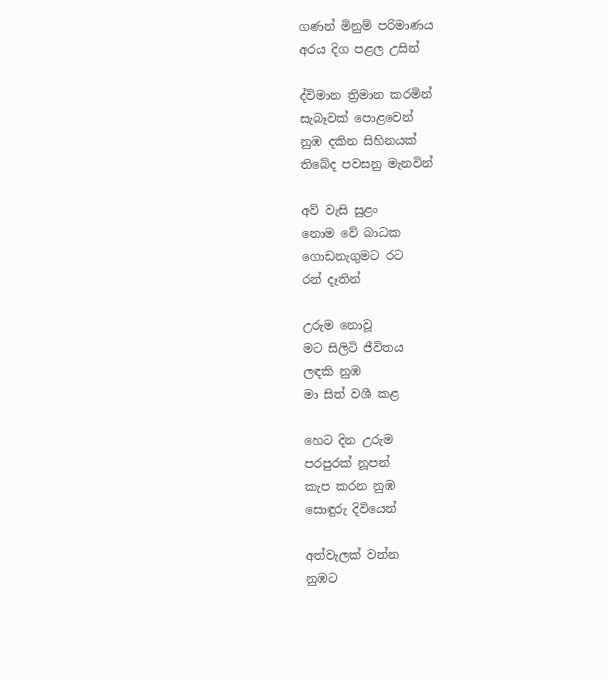ගණන් මිනුම් පරිමාණය
අරය දිග පළල උසින්

ද්විමාන ත්‍රිමාන කරමින්
සැබෑවක් පොළවෙන්
නුඹ දකින සිහිනයක්
තිබේද පවසනු මැනවින්

අව් වැසි සුළං
නොම වේ බාධක
ගොඩනැගුමට රට
රන් දෑතින්

උරුම නොවූ
මට සිලිටි ජීවිතය
ලඳකි නුඹ
මා සිත් වශී කළ

හෙට දින උරුම
පරපුරක් නූපන්
කැප කරන නුඹ
සොඳුරු දිවියෙන්

අත්වැලක් වන්න
නුඹට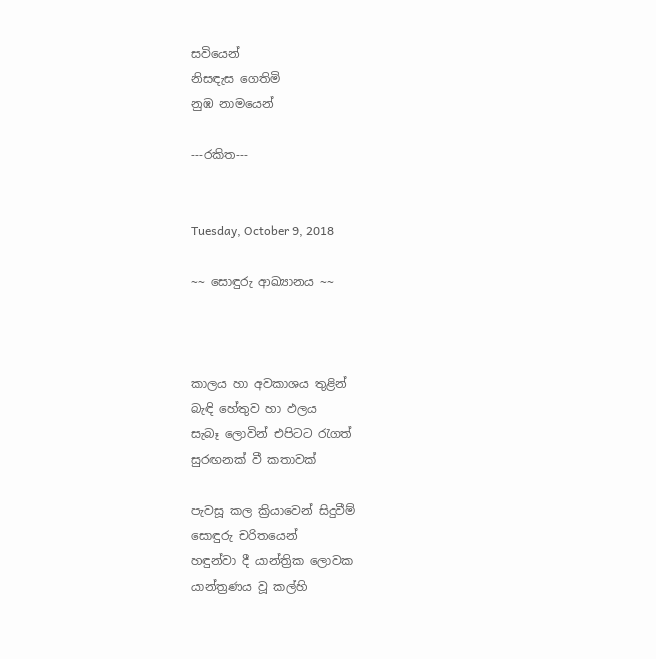සවියෙන්
නිසඳැස ගෙතිමි
නුඹ නාමයෙන්

---රකිත---


Tuesday, October 9, 2018

~~ සොඳුරු ආඛ්‍යානය ~~



කාලය හා අවකාශය තුළින්
බැඳි හේතුව හා ඵලය
සැබෑ ලොවින් එපිටට රැගත්
සුරඟනක් වී කතාවක්

පැවසූ කල ක්‍රියාවෙන් සිදුවීම්
සොඳුරු චරිතයෙන්
හඳුන්වා දී යාන්ත්‍රික ලොවක
යාන්ත්‍රණය වූ කල්හි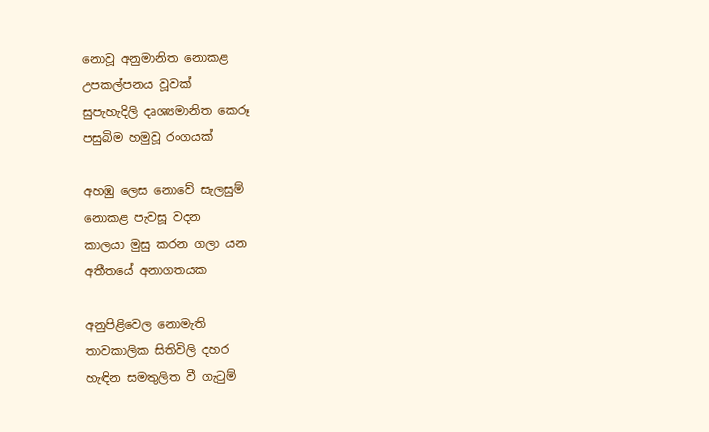නොවූ අනුමානිත නොකළ
උපකල්පනය වූවක්
සුපැහැදිලි දෘශ්‍යමානිත කෙරූ
පසුබිම හමුවූ රංගයක්

අහඹු ලෙස නොවේ සැලසුම්
නොකළ පැවසූ වදන
කාලයා මුසු කරන ගලා යන
අතීතයේ අනාගතයක

අනුපිළිවෙල නොමැති
තාවකාලික සිතිවිලි දහර
හැඳින සමතුලිත වී ගැටුම්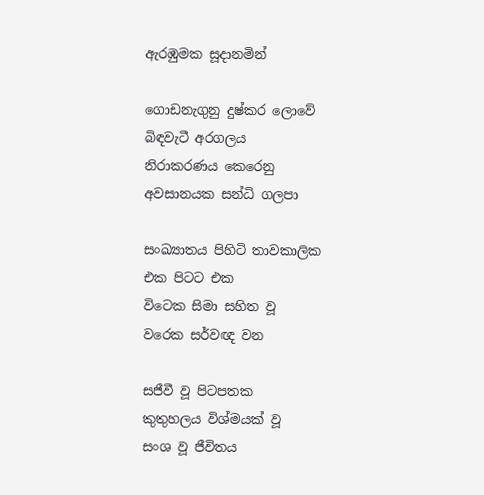ඇරඹුමක සූදානමින්

ගොඩනැගුනු දුෂ්කර ලොවේ
බිඳවැටී අරගලය
නිරාකරණය කෙරෙනු
අවසානයක සන්ධි ගලපා

සංඛ්‍යාතය පිහිටි තාවකාලික
එක පිටට එක
විටෙක සිමා සහිත වූ
වරෙක සර්වඥ වන

සජීවී වූ පිටපතක
කුතුහලය විශ්මයක් වූ
සංශ වූ ජීවිතය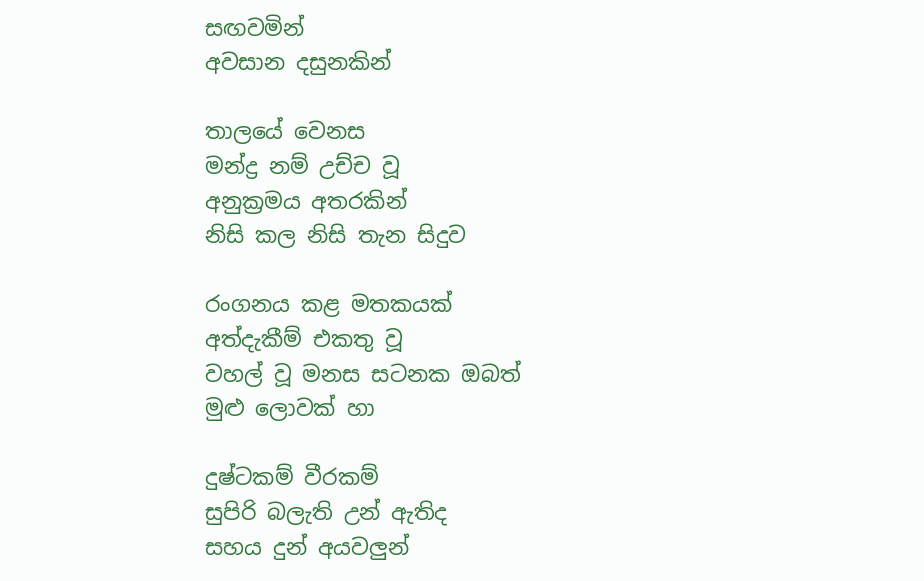සඟවමින්
අවසාන දසුනකින්

තාලයේ වෙනස
මන්ද්‍ර නම් උච්ච වූ
අනුක්‍රමය අතරකින්
නිසි කල නිසි තැන සිදුව

රංගනය කළ මතකයක්
අත්දැකීම් එකතු වූ
වහල් වූ මනස සටනක ඔබත්
මුළු ලොවක් හා

දුෂ්ටකම් වීරකම්
සුපිරි බලැති උන් ඇතිද
සහය දුන් අයවලුන්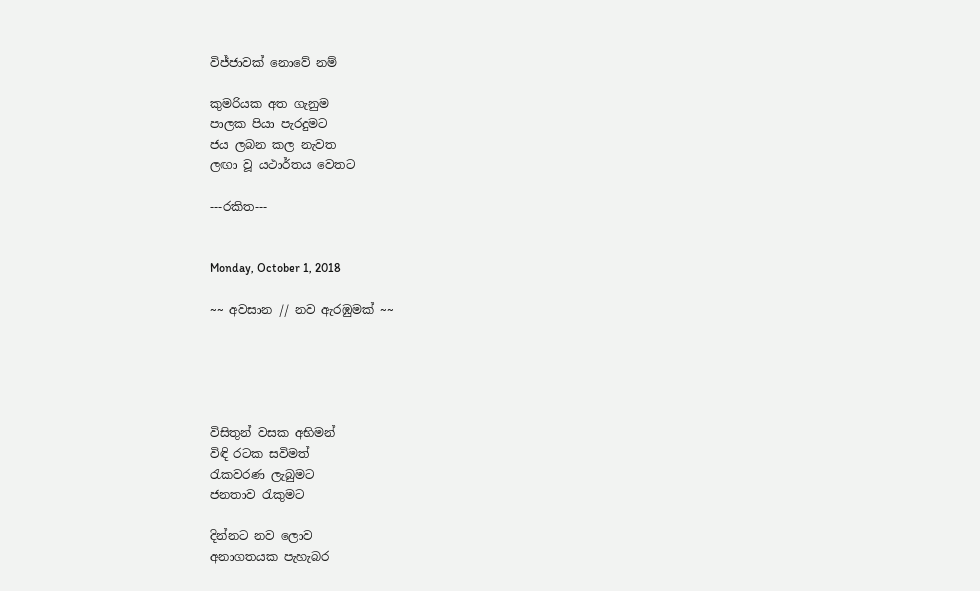විජ්ජාවක් නොවේ නම්

කුමරියක අත ගැනුම
පාලක පියා පැරදුමට
ජය ලබන කල නැවත
ලඟා වූ යථාර්තය වෙතට

---රකිත---


Monday, October 1, 2018

~~ අවසාන // නව ඇරඹුමක් ~~





විසිතුන් වසක අභිමන්
විඳි රටක සවිමත්
රැකවරණ ලැබුමට
ජනතාව රැකුමට

දින්නට නව ලොව
අනාගතයක පැහැබර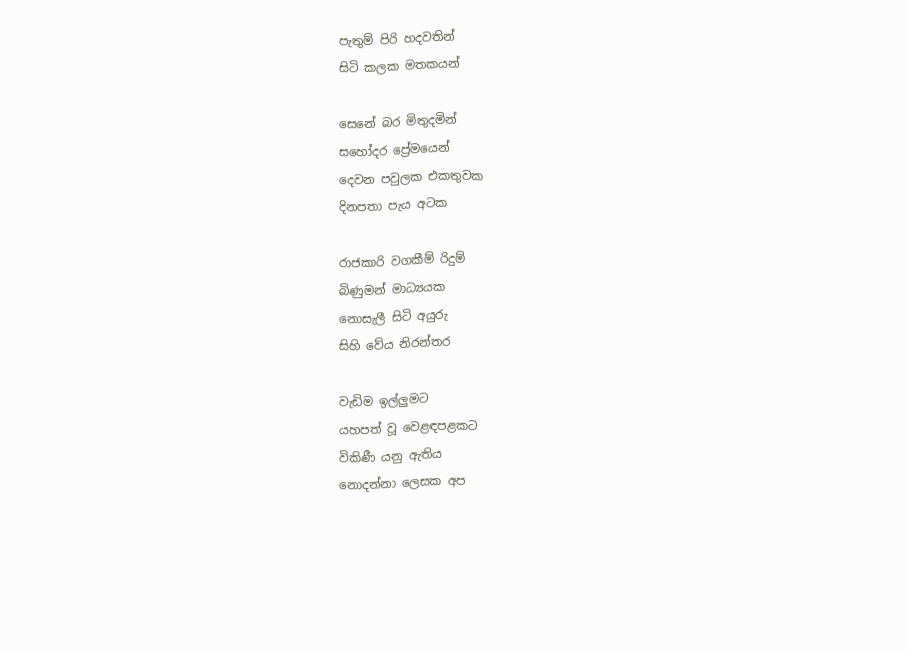පැතුම් පිරි හදවතින්
සිටි කලක මතකයන්

සෙනේ බර මිතුදමින්
සහෝදර ප්‍රේමයෙන්
දෙවන පවුලක එකතුවක
දිනපතා පැය අටක

රාජකාරි වගකීම් රිදුම්
බිණුමන් මාධ්‍යයක
නොසැලී සිටි අයුරු
සිහි වේය නිරන්තර

වැඩිම ඉල්ලුමට
යහපත් වූ වෙළඳපළකට
විකිණී යනු ඇතිය
නොදන්නා ලෙසක අප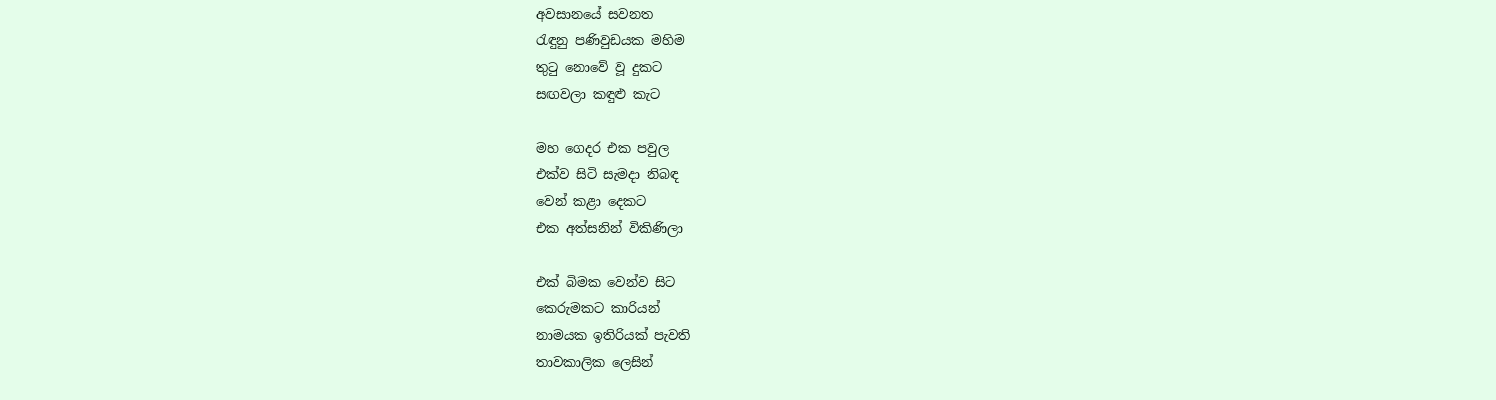අවසානයේ සවනත
රැඳුනු පණිවුඩයක මහිම
තුටු නොවේ වූ දුකට
සඟවලා කඳුළු කැට

මහ ගෙදර එක පවුල
එක්ව සිටි සැමදා නිබඳ
වෙන් කළා දෙකට
එක අත්සනින් විකිණිලා

එක් බිමක වෙන්ව සිට
කෙරුමකට කාරියන්
නාමයක ඉතිරියක් පැවති
තාවකාලික ලෙසින්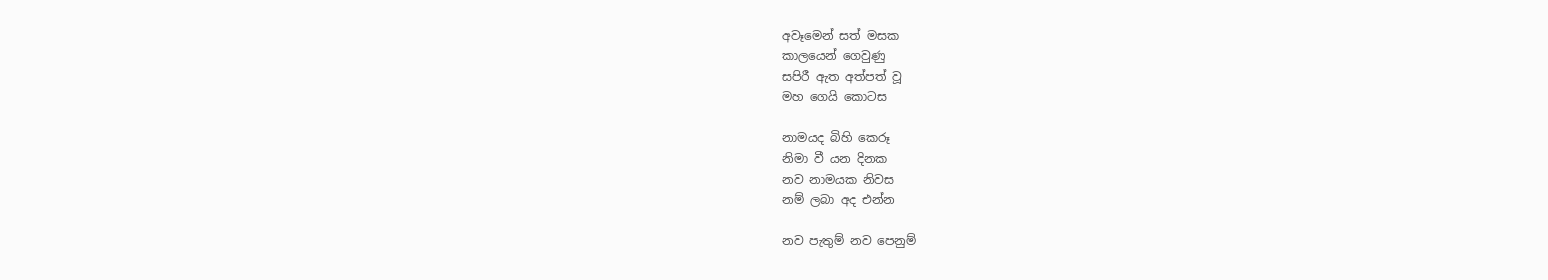අවෑමෙන් සත් මසක
කාලයෙන් ගෙවුණු
සපිරී ඇත අත්පත් වූ
මහ ගෙයි කොටස

නාමයද බිහි කෙරූ
නිමා වී යන දිනක
නව නාමයක නිවස
නම් ලබා අද එන්න

නව පැතුම් නව පෙනුම්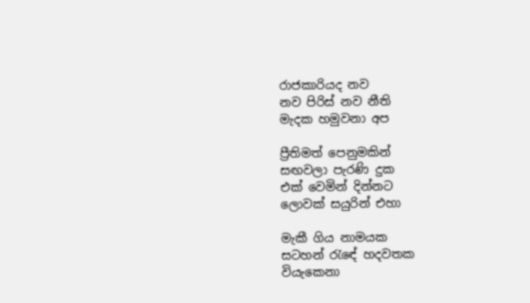රාජකාරියද නව
නව පිරිස් නව නීති
මැදක හමුවනා අප

ප්‍රීතිමත් පෙනුමකින්
සඟවලා පැරණි දුක
එක් වෙමින් දින්නට
ලොවක් සයුරින් එහා

මැකී ගිය නාමයක
ස‍ටහන් රැඳේ හදවතක
වියැකෙනා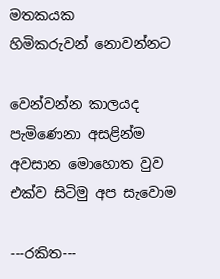මතකයක
හිමිකරුවන් නොවන්නට

වෙන්වන්න කාලයද
පැමිණෙනා අසළින්ම
අවසාන මොහොත වුව
එක්ව සිටිමු අප සැවොම

---රකිත---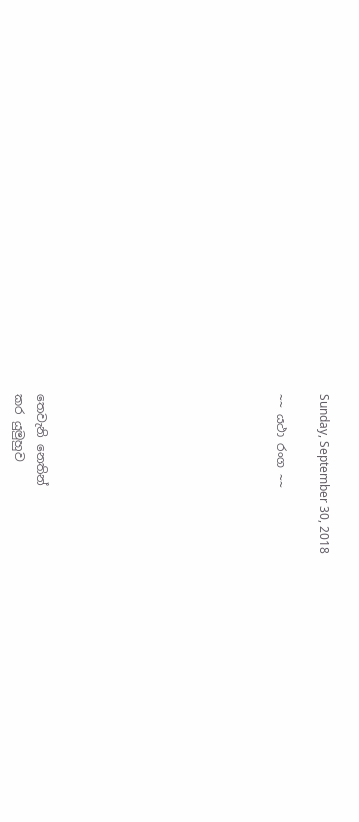Sunday, September 30, 2018

~~ යථා රංග ~~










තෙවැනි නෙතින්
කර යුමුහුව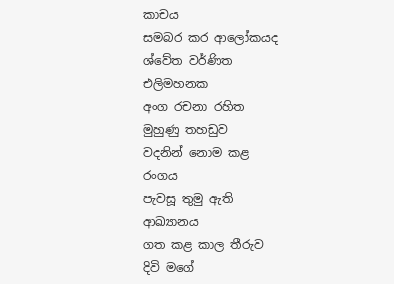කාචය
සමබර කර ආලෝකයද
ශ්වේත වර්ණිත
එලිමහනක
අංග රචනා රහිත
මුහුණු තහඩුව
වදනින් නොම කළ
රංගය
පැවසූ තුමු ඇති
ආඛ්‍යානය
ගත කළ කාල තීරුව
දිවි මගේ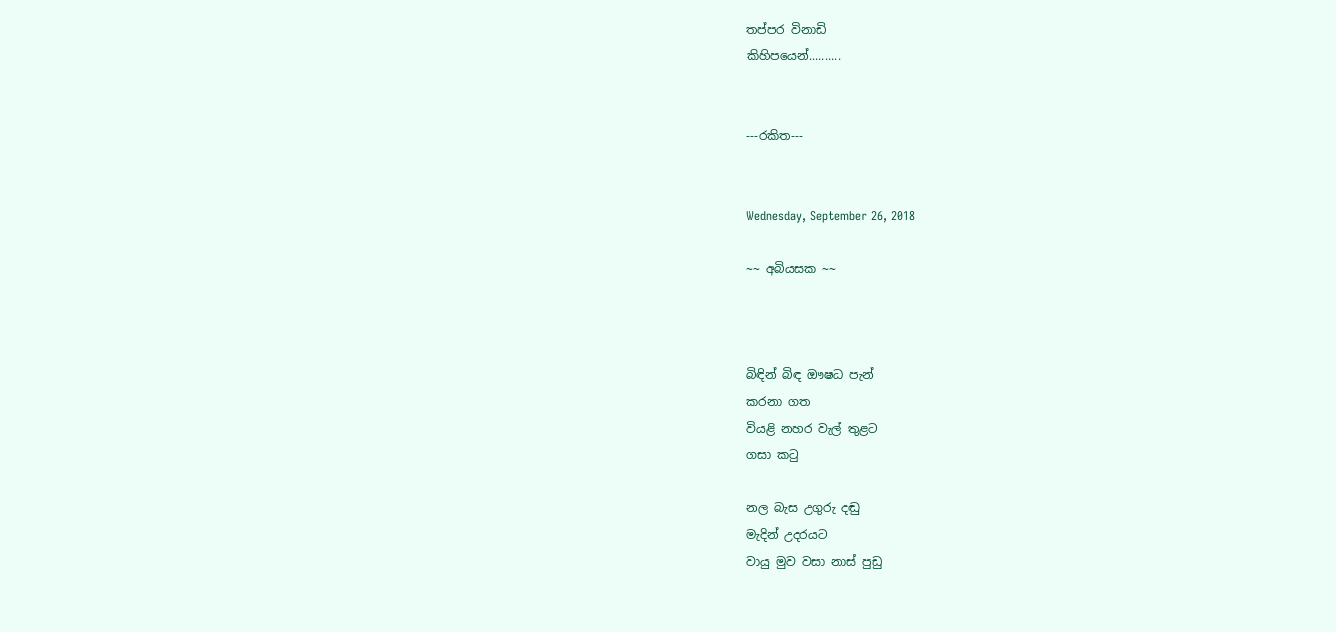තප්පර විනාඩි
කිහිපයෙන්..........


---රකිත---


Wednesday, September 26, 2018

~~ අබියසක ~~



බිඳින් බිඳ ඖෂධ පැන්
කරනා ගත
වියළි නහර වැල් තුළට
ගසා කටු

නල බැස උගුරු දඬු
මැදින් උදරයට
වායු මුව වසා නාස් පුඩු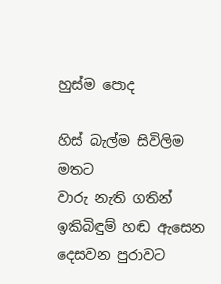හුස්ම පොද

හිස් බැල්ම සිවිලිම මතට
වාරු නැති ගතින්
ඉකිබිඳුම් හඬ ඇසෙන
දෙසවන පුරාවට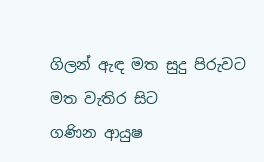ගිලන් ඇඳ මත සුදු පිරුවට
මත වැතිර සිට
ගණින ආයුෂ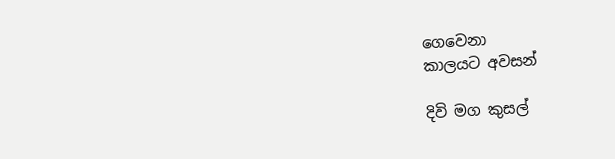ගෙවෙනා
කාලයට අවසන්

දිවි මග කුසල්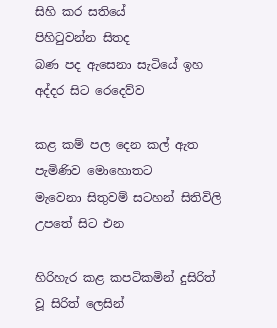සිහි කර සතියේ
පිහිටුවන්න සිතද
බණ පද ඇසෙනා සැටියේ ඉහ
අද්දර සිට රෙදෙව්ව

කළ කම් පල දෙන කල් ඇත
පැමිණිව මොහොතට
මැවෙනා සිතුවම් සටහන් සිතිවිලි
උපතේ සිට එන

හිරිහැර කළ කපටිකමින් දුසිරිත්
වූ සිරිත් ලෙසින්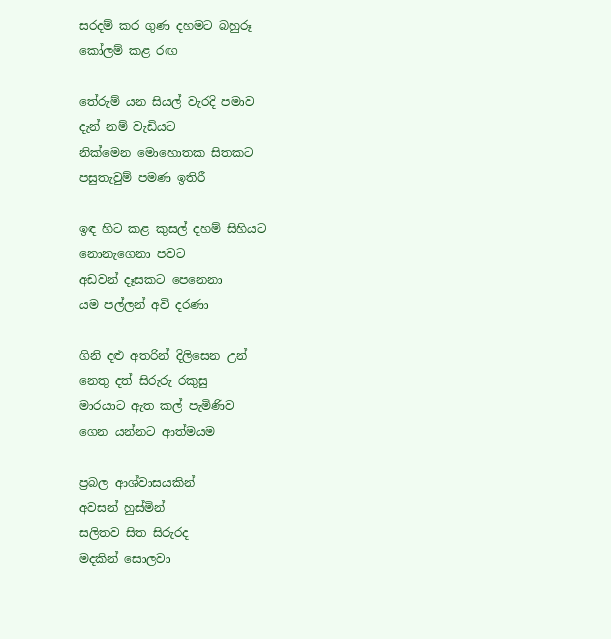සරදම් කර ගුණ දහමට බහුරූ
කෝලම් කළ රඟ

තේරුම් යන සියල් වැරදි පමාව
දැන් නම් වැඩියට
නික්මෙන මොහොතක සිතකට
පසුතැවුම් පමණ ඉතිරී

ඉඳ හිට කළ කුසල් දහම් සිහියට
නොනැගෙනා පවට
අඩවන් දෑසකට පෙනෙනා
යම පල්ලන් අවි දරණා

ගිනි දළු අතරින් දිලිසෙන උන්
නෙතු දත් සිරුරු රකුසු
මාරයාට ඇත කල් පැමිණිව
ගෙන යන්නට ආත්මයම

ප්‍රබල ආශ්වාසයකින්
අවසන් හුස්මින්
සලිතව සිත සිරුරද
මදකින් සොලවා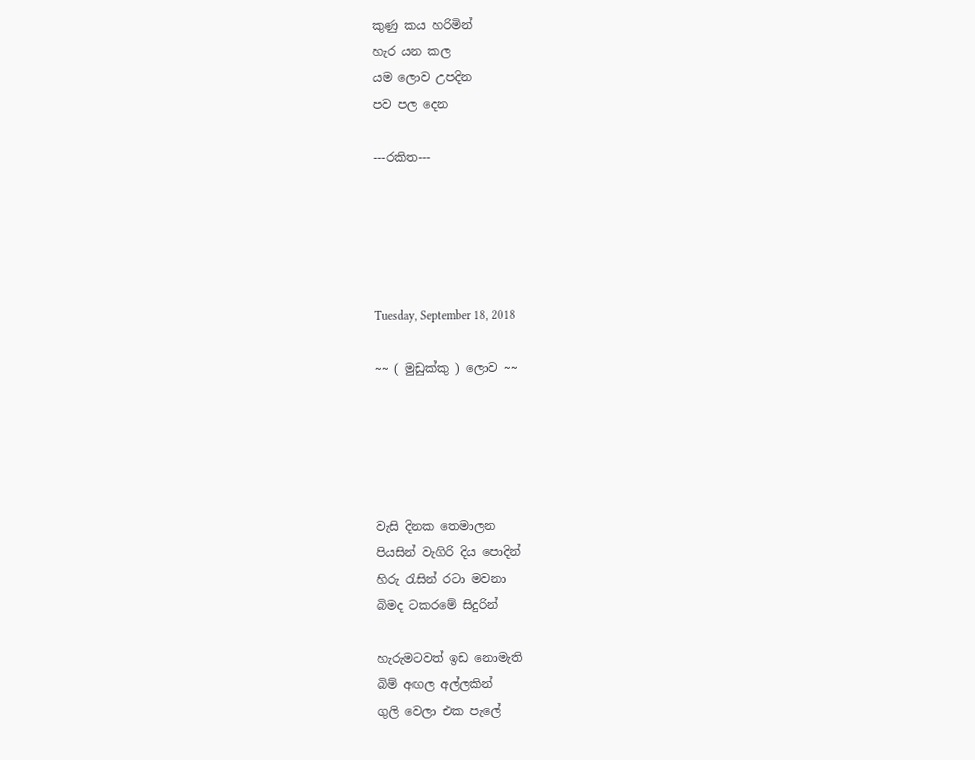කුණු කය හරිමින්
හැර යන කල
යම ලොව උපදින
පව පල දෙන

---රකිත---





Tuesday, September 18, 2018

~~ ( මුඩුක්කු ) ලොව ~~





වැසි දිනක තෙමාලන
පියසින් වැගිරි දිය පොදින්
හිරු රැසින් රටා මවනා
බිමද ටකරමේ සිදුරින්

හැරුමටවත් ඉඩ නොමැති
බිම් අඟල අල්ලකින්
ගුලි වෙලා එක පැලේ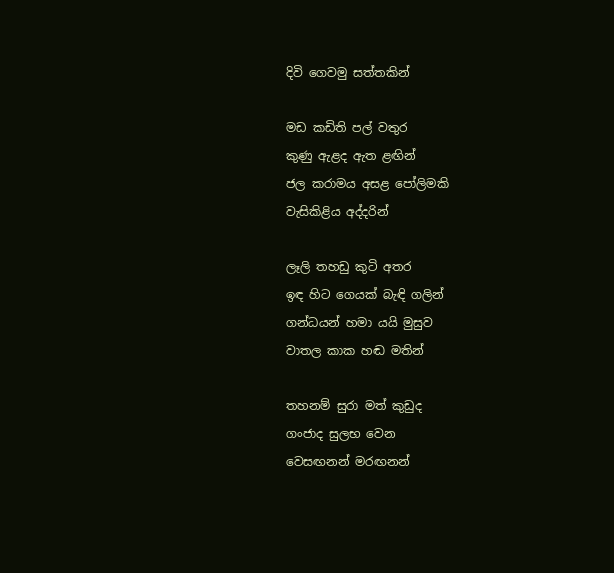දිවි ගෙවමු සත්තකින්

මඩ කඩිති පල් වතුර
කුණු ඇළද ඇත ළඟින්
ජල කරාමය අසළ පෝලිමකි
වැසිකිළිය අද්දරින්

ලෑලි තහඩු කුටි අතර
ඉඳ හිට ගෙයක් බැඳි ගලින්
ගන්ධයන් හමා යයි මුසුව
වාතල කාක හඬ මතින්

තහනම් සුරා මත් කුඩුද
ගංජාද සුලභ වෙන
වෙසඟනන් මරඟනන්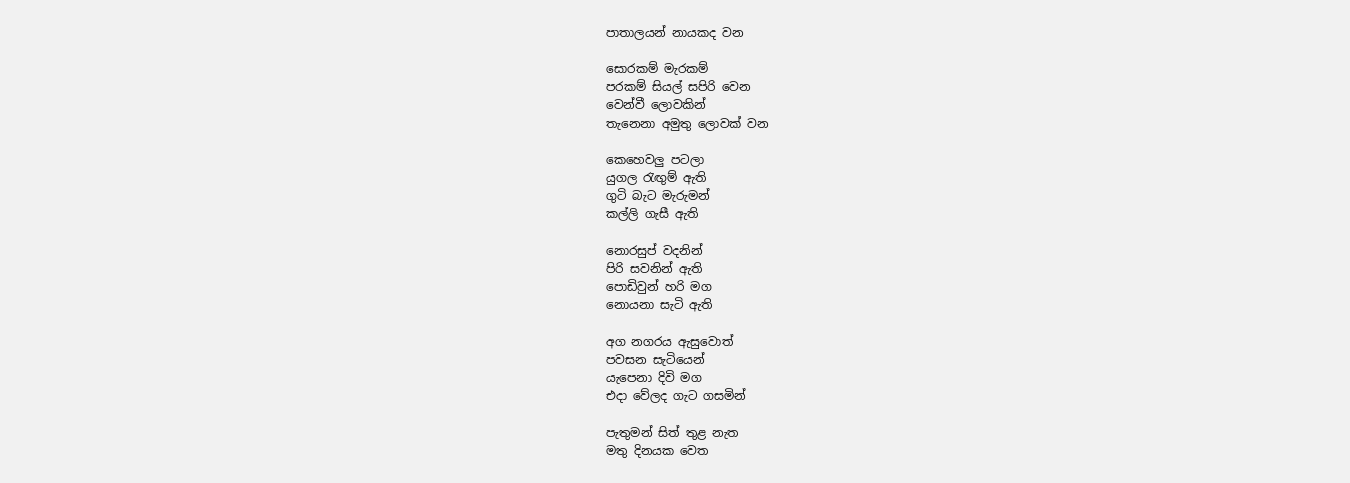පාතාලයන් නායකද වන

සොරකම් මැරකම්
පරකම් සියල් සපිරි වෙන
වෙන්වී ලොවකින්
තැනෙනා අමුතු ලොවක් වන

කෙහෙවලු පටලා
යුගල රැඟුම් ඇති
ගුටි බැට මැරුමන්
කල්ලි ගැසී ඇති

නොරසුප් වදනින්
පිරි සවනින් ඇති
පොඩිවුන් හරි මග
නොයනා සැටි ඇති

අග නගරය ඇසුවොත්
පවසන සැටියෙන්
යැපෙනා දිවි මග
එදා වේලද ගැට ගසමින්

පැතුමන් සිත් තුළ නැත
මතු දිනයක වෙත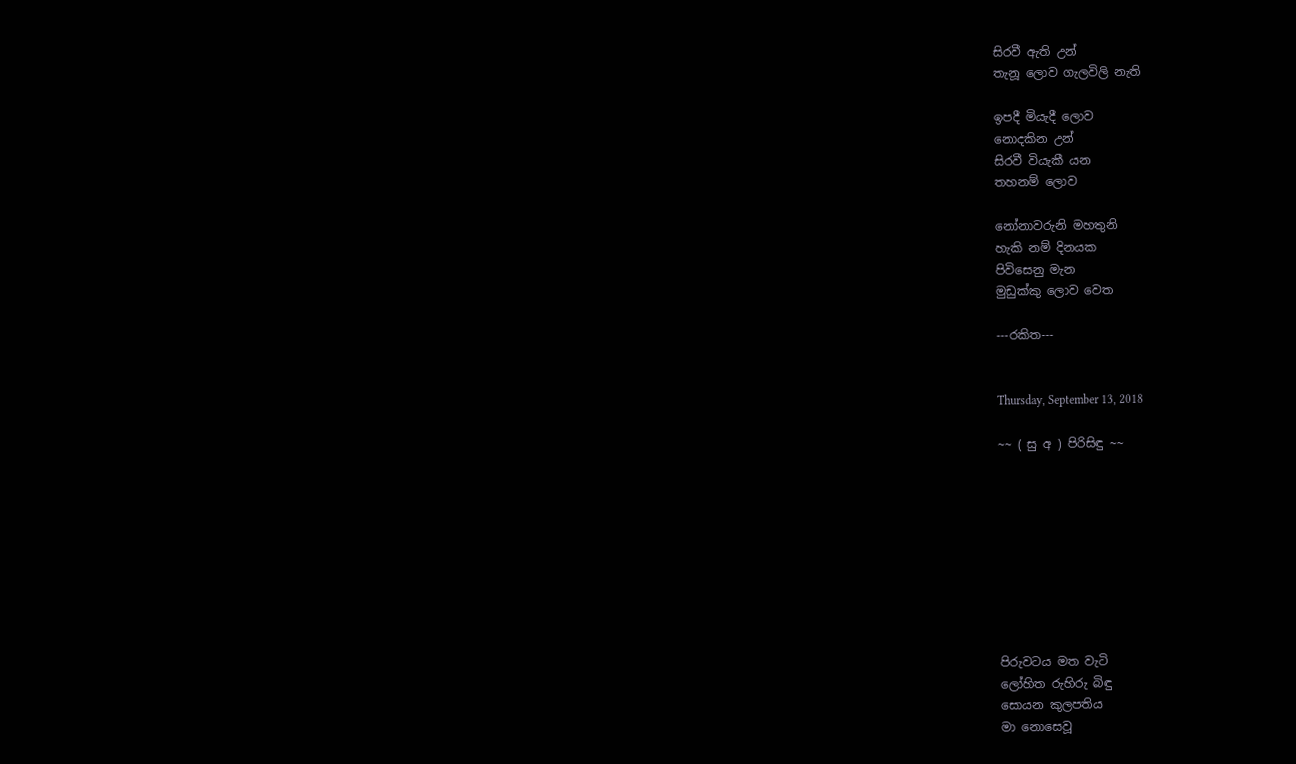සිරවී ඇති උන්
තැනූ ලොව ගැලවිලි නැති

ඉපදී මියැදී ලොව
නොදකින උන්
සිරවී වියැකී යන
තහනම් ලොව

නෝනාවරුනි මහතුනි
හැකි නම් දිනයක
පිවිසෙනු මැන
මුඩුක්කු ලොව වෙත

---රකිත---


Thursday, September 13, 2018

~~ ( සු අ ) පිරිසිඳු ~~









පිරුවටය මත වැටි
ලෝහිත රුහිරු බිඳු
සොයන කුලපතිය
මා නොසෙවූ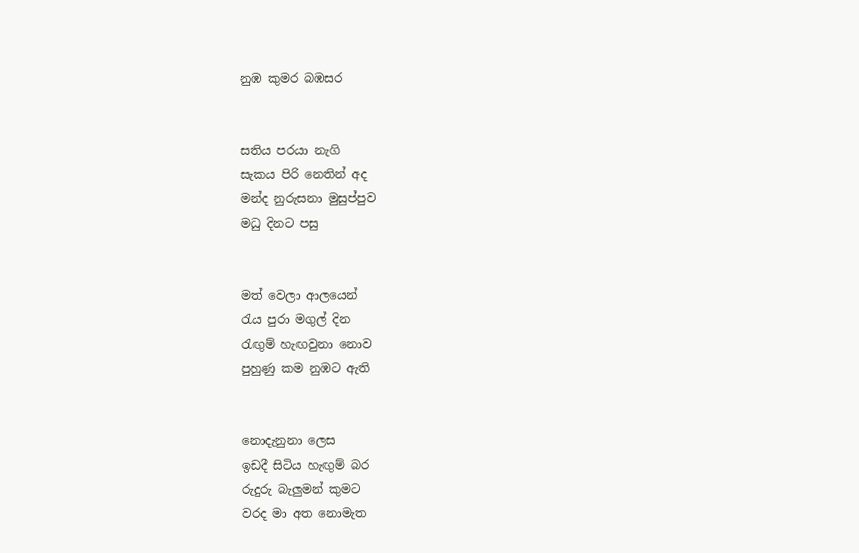නුඹ කුමර බඹසර


සතිය පරයා නැගි
සැකය පිරි නෙතින් අද
මන්ද නුරුසනා මුසුප්පුව
මධු දිනට පසු


මත් වෙලා ආලයෙන්
රැය පුරා මගුල් දින
රැඟුම් හැඟවුනා නොව
පුහුණු කම නුඹට ඇති


නොදැනුනා ලෙස
ඉඩදී සිටිය හැඟුම් බර
රුදුරු බැලුමන් කුමට
වරද මා අත නොමැත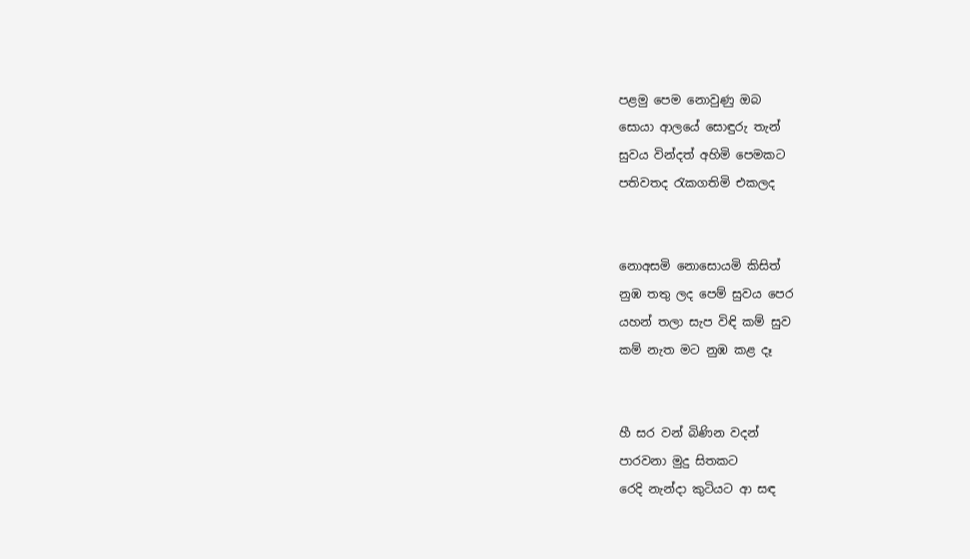පළමු පෙම නොවුණු ඔබ
සොයා ආලයේ සොඳුරු තැන්
සුවය වින්දත් අහිමි පෙමකට
පතිවතද රැකගතිමි එකලද


නොඅසමි නොසොයමි කිසිත්
නුඹ තතු ලද පෙම් සුවය පෙර
යහන් තලා සැප විඳි කම් සුව
කම් නැත මට නුඹ කළ දෑ


හී සර වන් බිණින වදන්
පාරවනා මුදු සිතකට
රෙදි නැන්දා කුටියට ආ සඳ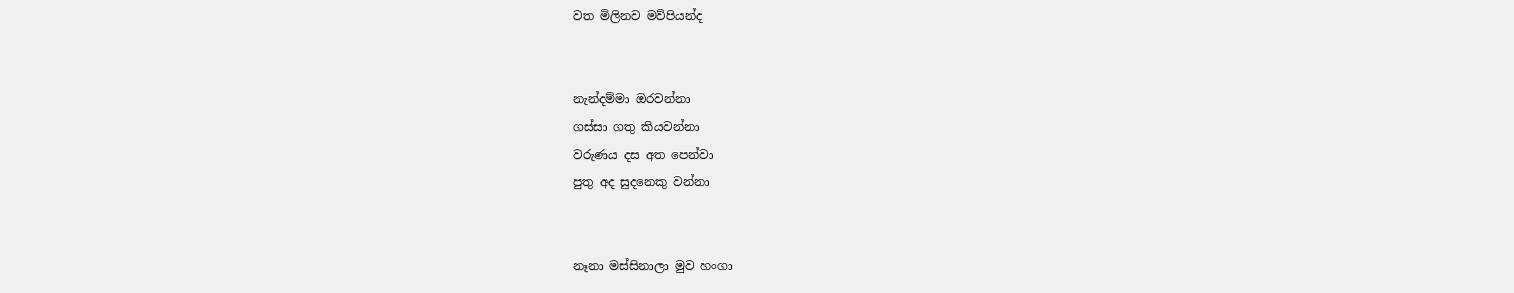වත මිලිනව මව්පියන්ද


නැන්දම්මා ඔරවන්නා
ගස්සා ගතු කියවන්නා
වරුණය දස අත පෙන්වා
පුතු අද සුදනෙකු වන්නා


නෑනා මස්සිනාලා මුව හංගා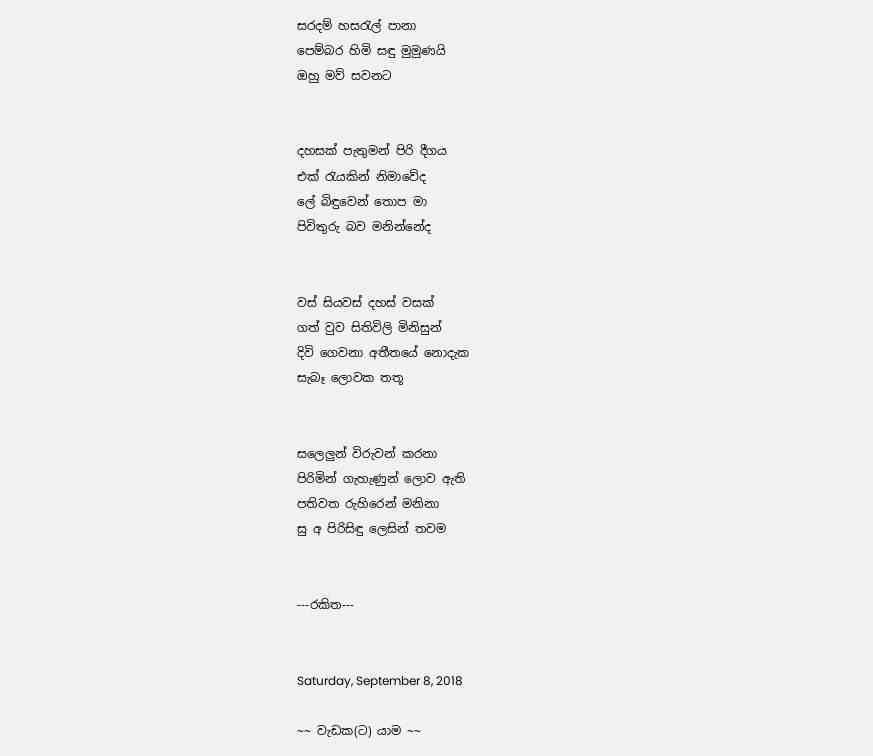සරදම් හසරැල් පානා
පෙම්බර හිමි සඳු මුමුණයි
ඔහු මව් සවනට


දහසක් පැතුමන් පිරි දීගය
එක් රැයකින් නිමාවේද
ලේ බිඳුවෙන් තොප මා
පිවිතුරු බව මනින්නේද


වස් සියවස් දහස් වසක්
ගත් වුව සිතිවිලි මිනිසුන්
දිවි ගෙවනා අතීතයේ නොදැක
සැබෑ ලොවක තතූ


සලෙලුන් විරුවන් කරනා
පිරිමින් ගැහැණුන් ලොව ඇති
පතිවත රුහිරෙන් මනිනා
සු අ පිරිසිඳු ලෙසින් තවම


---රකිත---


Saturday, September 8, 2018

~~ වැඩක(ට) යාම ~~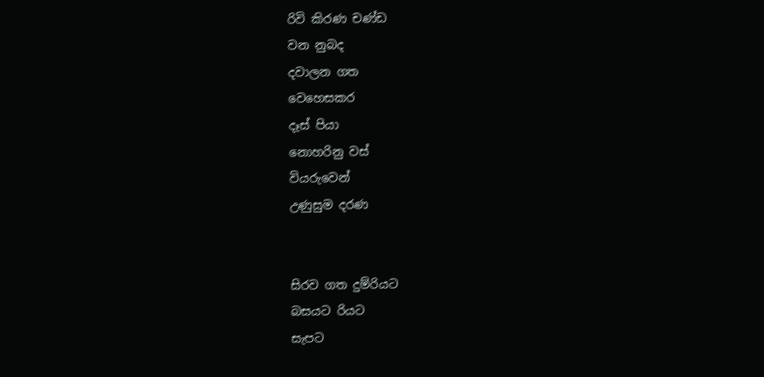රිවි කිරණ චණ්ඩ
වන නුබද
දවාලන ගත
වෙහෙසකර
දෑස් පියා
නොහරිනු වස්
වියරුවෙන්
උණුසුම දරණ


සිරව ගත දුම්රියට
බසයට රියට
සැපට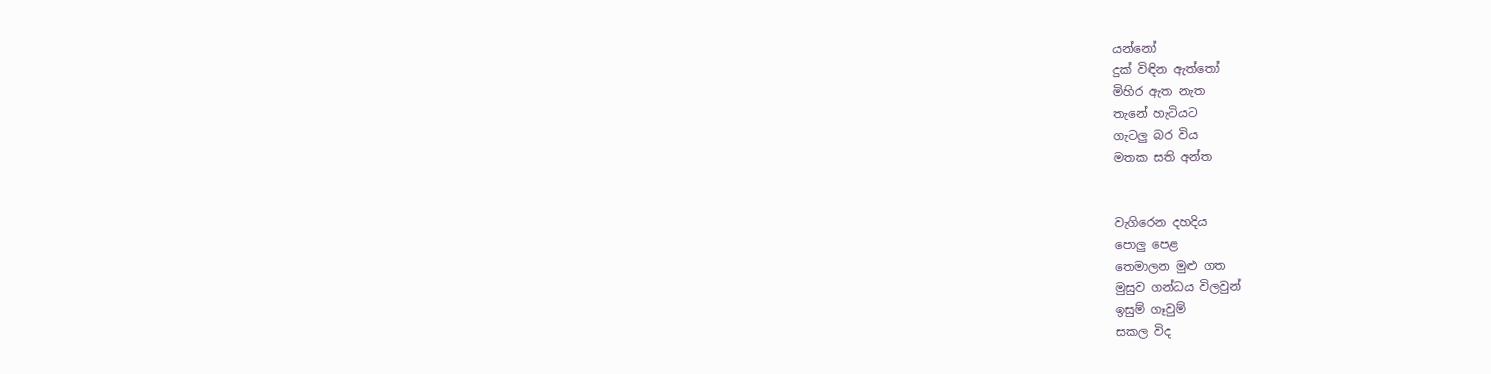යන්නෝ
දුක් විඳින ඇත්තෝ
මිහිර ඇත නැත
තැනේ හැටියට
ගැටලු බර විය
මතක සති අන්ත


වැගිරෙන දහදිය
පොලු පෙළ
තෙමාලන මුළු ගත
මුසුව ගන්ධය විලවුන්
ඉසුම් ගෑවුම්
සකල විද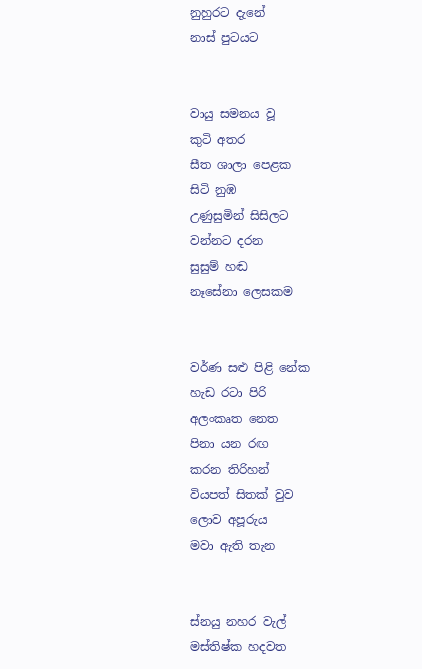නුහුරට දැනේ
නාස් පුටයට


වායු සමනය වූ
කුටි අතර
සීත ශාලා පෙළක
සිටි නුඹ
උණුසුමින් සිසිලට
වන්නට දරන
සුසුම් හඬ
නෑසේනා ලෙසකම


වර්ණ සළු පිළි නේක
හැඩ රටා පිරි
අලංකෘත නෙත
පිනා යන රඟ
කරන තිරිහන්
වියපත් සිතක් වුව
ලොව අපූරුය
මවා ඇති තැන


ස්නයු නහර වැල්
මස්තිෂ්ක හදවත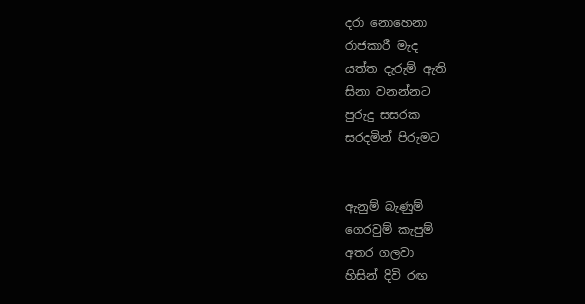දරා නොහෙනා
රාජකාරී මැද
යත්ත දැරුම් ඇති
සිනා වනන්නට
පුරුදු සසරක
සරදමින් පිරුමට


ඇනුම් බැණුම්
ගෙරවුම් කැපුම්
අතර ගලවා
හිසින් දිවි රඟ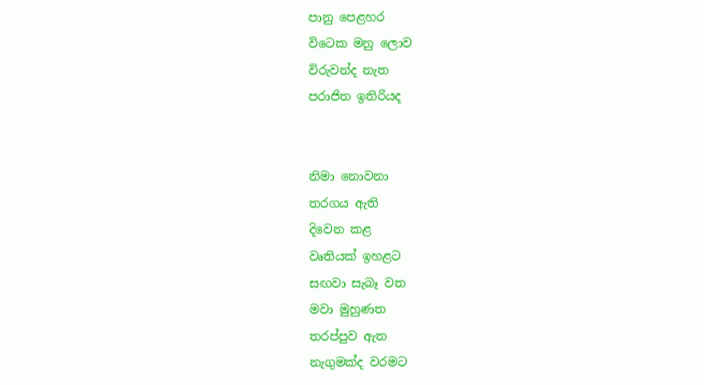පානු පෙළහර
විටෙක මනු ලොව
විරුවන්ද නැත
පරාජිත ඉතිරියද


නිමා නොවනා
තරගය ඇති
දිවෙන කළ
වෘතියක් ඉහළට
සඟවා සැබෑ වත
මවා මුහුණත
තරප්පුව ඇත
නැගුමක්ද වරමට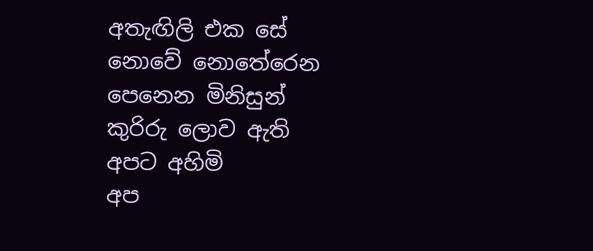අතැඟිලි එක සේ
නොවේ නොතේරෙන
පෙනෙන මිනිසුන්
කුරිරු ලොව ඇති
අපට අහිමි
අප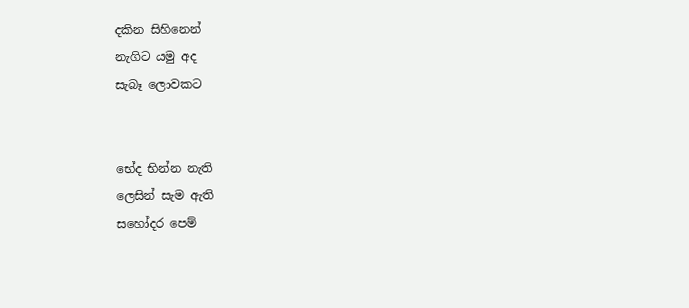දකින සිහිනෙන්
නැගිට යමු අද
සැබෑ ලොවකට


භේද භින්න නැති
ලෙසින් සැම ඇති
සහෝදර පෙම්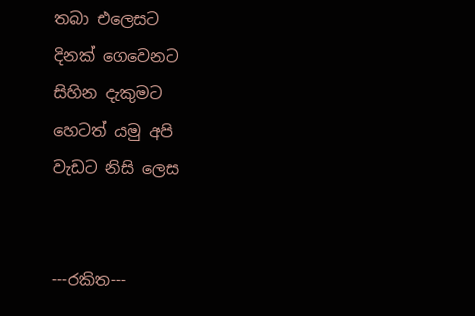තබා එලෙසට
දිනක් ගෙවෙනට
සිහින දැකුමට
හෙටත් යමු අපි
වැඩට නිසි ලෙස


---රකිත---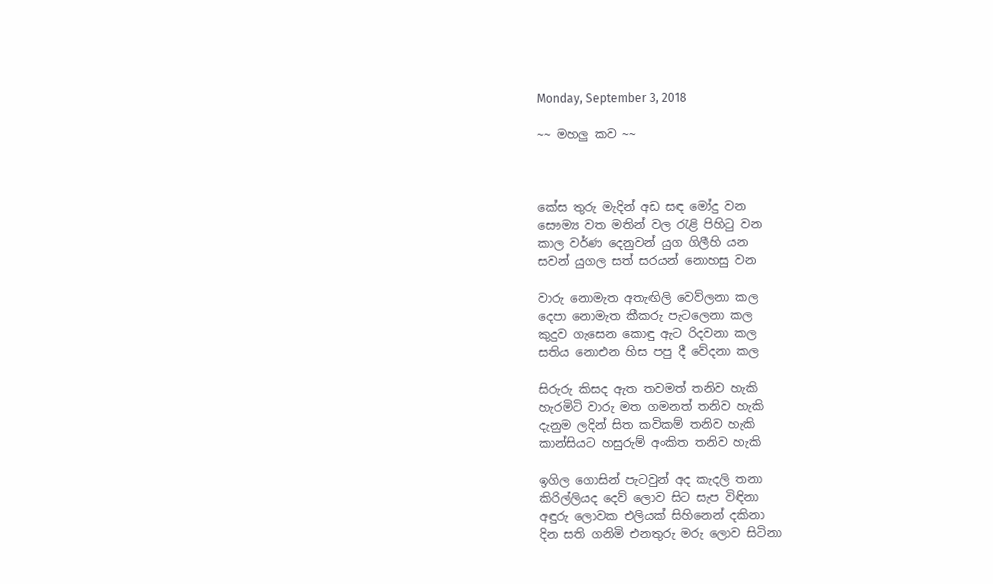Monday, September 3, 2018

~~ මහලු කව ~~



කේස තුරු මැදින් අඩ සඳ මෝදු වන
සෞම්‍ය වත මතින් වල රැළි පිහිටු වන
කාල වර්ණ දෙනුවන් යුග ගිලීහි යන
සවන් යුගල සත් සරයන් නොහසු වන

වාරු නොමැත අතැඟිලි වෙව්ලනා කල
දෙපා නොමැත කීකරු පැටලෙනා කල
කුදුව ගැසෙන කොඳු ඇට රිදවනා කල
සතිය නොඑන හිස පපු දී වේදනා කල

සිරුරු කිසද ඇත තවමත් තනිව හැකි
හැරමිටි වාරු මත ගමනත් තනිව හැකි
දැනුම ලදින් සිත කවිකම් තනිව හැකි
කාන්සියට හසුරුම් අංකිත තනිව හැකි

ඉගිල ගොසින් පැටවුන් අද කැදලි තනා
කිරිල්ලියද දෙව් ලොව සිට සැප විඳිනා
අඳුරු ලොවක එලියක් සිහිනෙන් දකිනා
දින සති ගනිමි එනතුරු මරු ලොව සිටිනා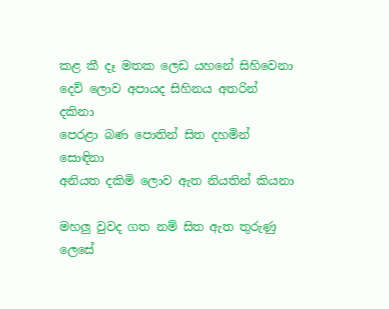කළ කී දෑ මතක ලෙඩ යහනේ සිහිවෙනා
දෙව් ලොව අපායද සිහිනය අතරින් දකිනා
පෙරළා බණ පොතින් සිත දහමින් සොඳිනා
අනියත දකිමි ලොව ඇත නියතින් කියනා

මහලු වුවද ගත නම් සිත ඇත තුරුණු ලෙසේ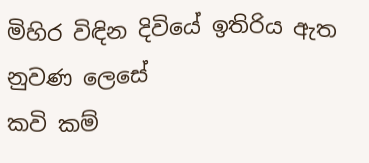මිහිර විඳින දිවියේ ඉතිරිය ඇත නුවණ ලෙසේ
කවි කම්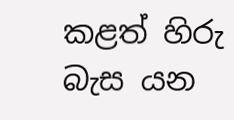කළත් හිරු බැස යන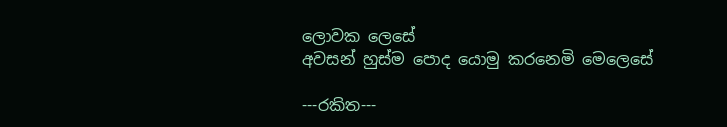ලොවක ලෙසේ
අවසන් හුස්ම පොද යොමු කරනෙමි මෙලෙසේ

---රකිත---